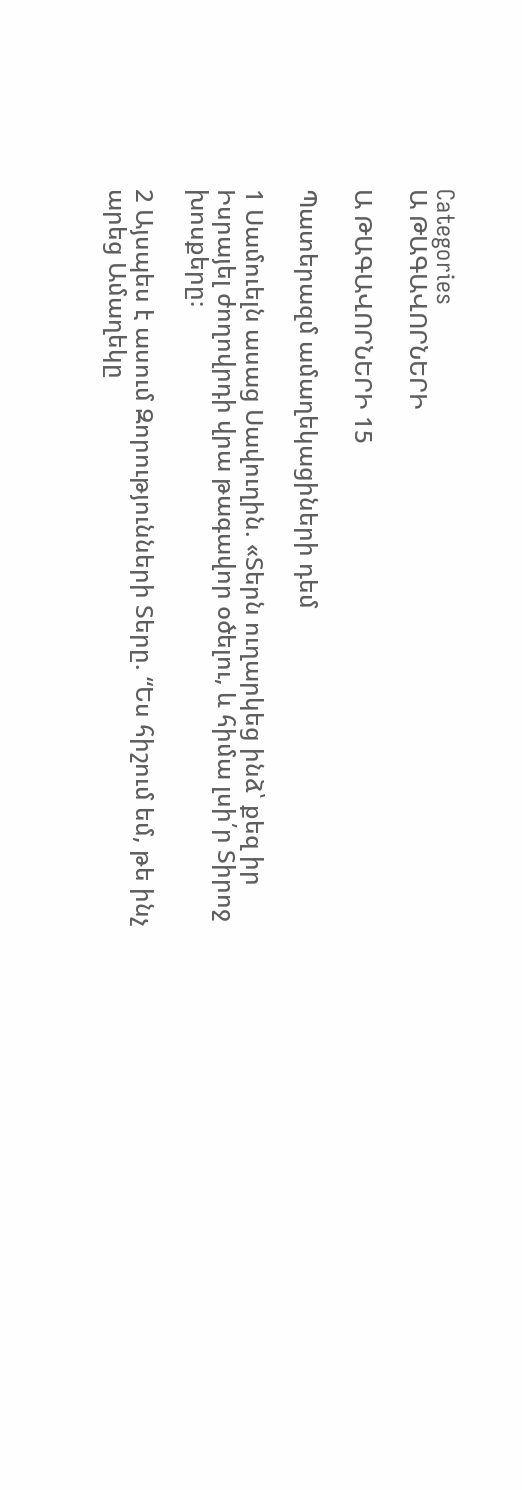Categories
Ա ԹԱԳԱՎՈՐՆԵՐԻ

Ա ԹԱԳԱՎՈՐՆԵՐԻ 15

Պատերազմ ամաղեկացիների դեմ

1 Սամուելն ասաց Սավուղին. «Տերն ուղարկեց ինձ՝ քեզ իր Իսրայել ժողովրդի վրա թագավոր օծելու, և հիմա լսի՛ր Տիրոջ խոսքերը։

2 Այսպես է ասում Զորությունների Տերը. “Ես հիշում եմ, թե ինչ արեց Ամաղեկը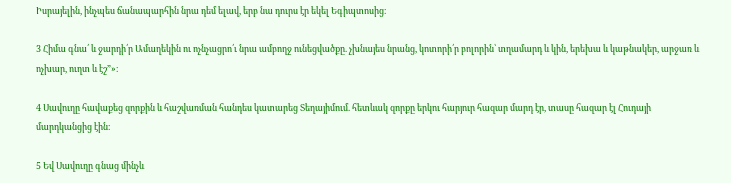Իսրայելին, ինչպես ճանապարհին նրա դեմ ելավ, երբ նա դուրս էր եկել Եգիպտոսից։

3 Հիմա գնա՛ և ջարդի՛ր Ամաղեկին ու ոչնչացրո՛ւ նրա ամբողջ ունեցվածքը. չխնայես նրանց, կոտորի՛ր բոլորին՝ տղամարդ և կին, երեխա և կաթնակեր, արջառ և ոչխար, ուղտ և էշ”»։

4 Սավուղը հավաքեց զորքին և հաշվառման հանդես կատարեց Տեղայիմում. հետևակ զորքը երկու հարյուր հազար մարդ էր, տասը հազար էլ Հուդայի մարդկանցից էին։

5 Եվ Սավուղը գնաց մինչև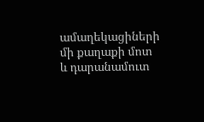ամաղեկացիների մի քաղաքի մոտ և դարանամուտ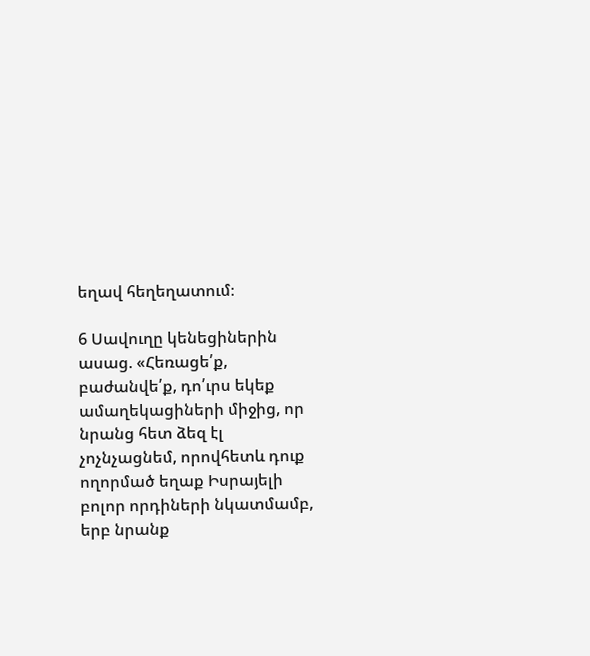եղավ հեղեղատում։

6 Սավուղը կենեցիներին ասաց. «Հեռացե՛ք, բաժանվե՛ք, դո՛ւրս եկեք ամաղեկացիների միջից, որ նրանց հետ ձեզ էլ չոչնչացնեմ, որովհետև դուք ողորմած եղաք Իսրայելի բոլոր որդիների նկատմամբ, երբ նրանք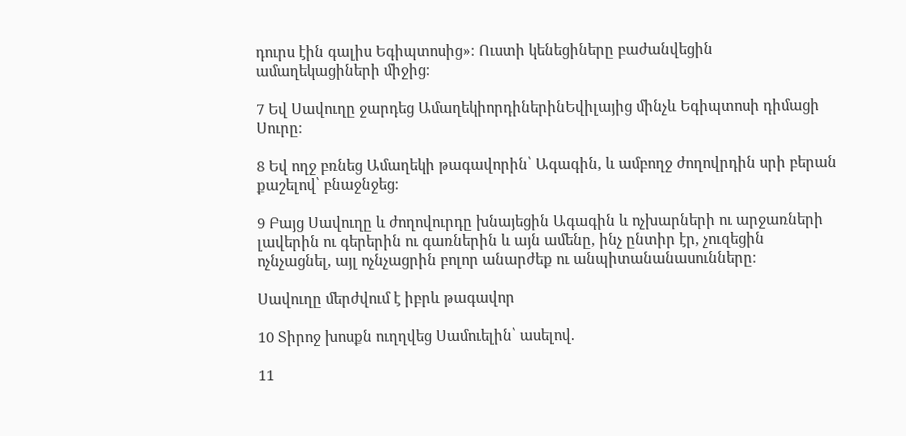դուրս էին գալիս Եգիպտոսից»։ Ուստի կենեցիները բաժանվեցին ամաղեկացիների միջից։

7 Եվ Սավուղը ջարդեց ԱմաղեկիորդիներինԵվիլայից մինչև Եգիպտոսի դիմացի Սուրը։

8 Եվ ողջ բռնեց Ամաղեկի թագավորին՝ Ագագին, և ամբողջ ժողովրդին սրի բերան քաշելով՝ բնաջնջեց։

9 Բայց Սավուղը և ժողովուրդը խնայեցին Ագագին և ոչխարների ու արջառների լավերին ու գերերին ու գառներին և այն ամենը, ինչ ընտիր էր, չուզեցին ոչնչացնել, այլ ոչնչացրին բոլոր անարժեք ու անպիտանանասունները։

Սավուղը մերժվում է իբրև թագավոր

10 Տիրոջ խոսքն ուղղվեց Սամուելին՝ ասելով.

11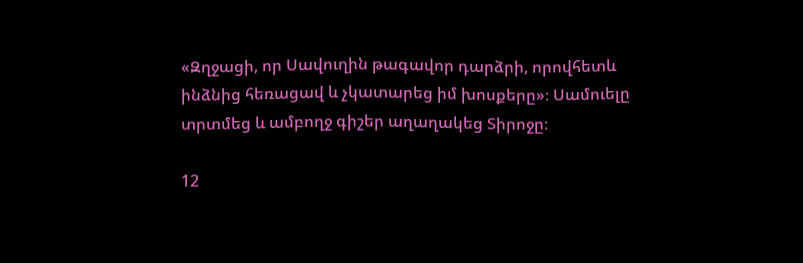«Զղջացի, որ Սավուղին թագավոր դարձրի, որովհետև ինձնից հեռացավ և չկատարեց իմ խոսքերը»։ Սամուելը տրտմեց և ամբողջ գիշեր աղաղակեց Տիրոջը։

12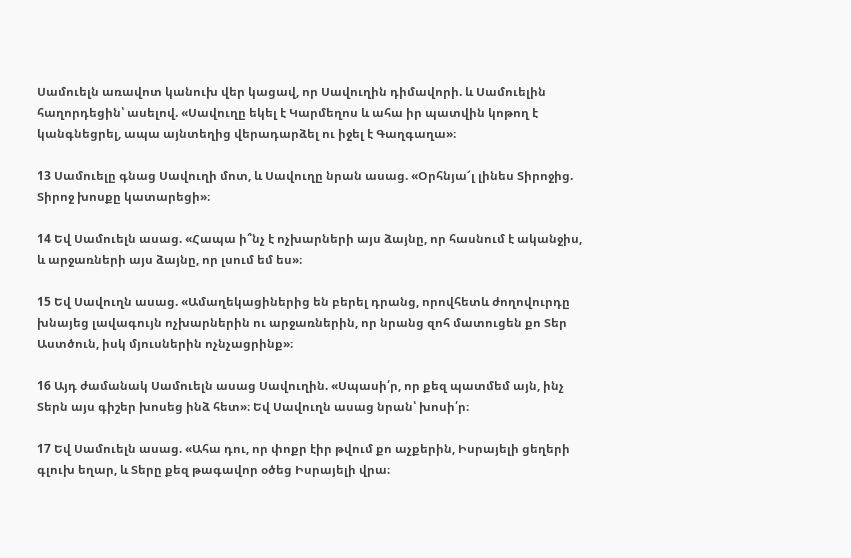Սամուելն առավոտ կանուխ վեր կացավ, որ Սավուղին դիմավորի. և Սամուելին հաղորդեցին՝ ասելով. «Սավուղը եկել է Կարմեղոս և ահա իր պատվին կոթող է կանգնեցրել, ապա այնտեղից վերադարձել ու իջել է Գաղգաղա»։

13 Սամուելը գնաց Սավուղի մոտ, և Սավուղը նրան ասաց. «Օրհնյա՜լ լինես Տիրոջից. Տիրոջ խոսքը կատարեցի»։

14 Եվ Սամուելն ասաց. «Հապա ի՞նչ է ոչխարների այս ձայնը, որ հասնում է ականջիս, և արջառների այս ձայնը, որ լսում եմ ես»։

15 Եվ Սավուղն ասաց. «Ամաղեկացիներից են բերել դրանց, որովհետև ժողովուրդը խնայեց լավագույն ոչխարներին ու արջառներին, որ նրանց զոհ մատուցեն քո Տեր Աստծուն, իսկ մյուսներին ոչնչացրինք»։

16 Այդ ժամանակ Սամուելն ասաց Սավուղին. «Սպասի՛ր, որ քեզ պատմեմ այն, ինչ Տերն այս գիշեր խոսեց ինձ հետ»։ Եվ Սավուղն ասաց նրան՝ խոսի՛ր։

17 Եվ Սամուելն ասաց. «Ահա դու, որ փոքր էիր թվում քո աչքերին, Իսրայելի ցեղերի գլուխ եղար, և Տերը քեզ թագավոր օծեց Իսրայելի վրա։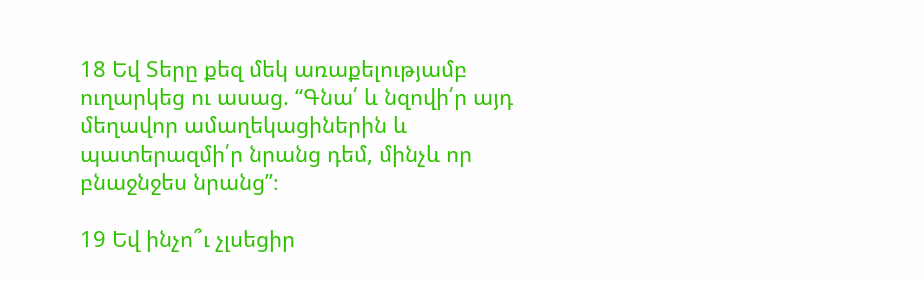18 Եվ Տերը քեզ մեկ առաքելությամբ ուղարկեց ու ասաց. “Գնա՛ և նզովի՛ր այդ մեղավոր ամաղեկացիներին և պատերազմի՛ր նրանց դեմ, մինչև որ բնաջնջես նրանց”։

19 Եվ ինչո՞ւ չլսեցիր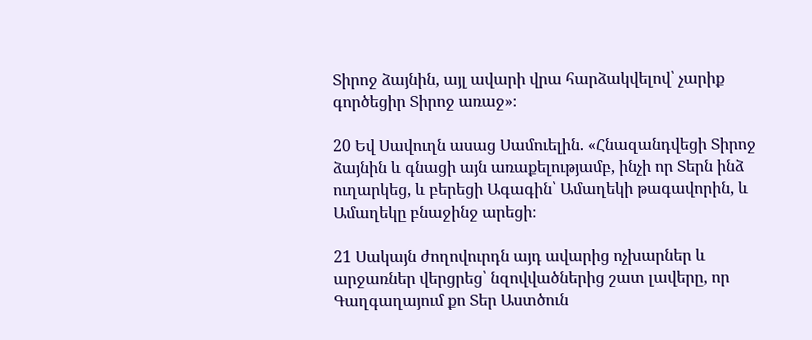Տիրոջ ձայնին, այլ ավարի վրա հարձակվելով՝ չարիք գործեցիր Տիրոջ առաջ»։

20 Եվ Սավուղն ասաց Սամուելին. «Հնազանդվեցի Տիրոջ ձայնին և գնացի այն առաքելությամբ, ինչի որ Տերն ինձ ուղարկեց, և բերեցի Ագագին՝ Ամաղեկի թագավորին, և Ամաղեկը բնաջինջ արեցի։

21 Սակայն ժողովուրդն այդ ավարից ոչխարներ և արջառներ վերցրեց՝ նզովվածներից շատ լավերը, որ Գաղգաղայում քո Տեր Աստծուն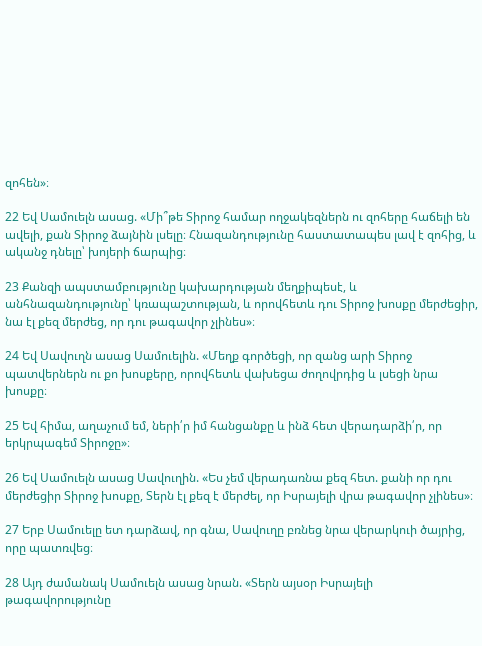զոհեն»։

22 Եվ Սամուելն ասաց. «Մի՞թե Տիրոջ համար ողջակեզներն ու զոհերը հաճելի են ավելի, քան Տիրոջ ձայնին լսելը։ Հնազանդությունը հաստատապես լավ է զոհից, և ականջ դնելը՝ խոյերի ճարպից։

23 Քանզի ապստամբությունը կախարդության մեղքիպեսէ, և անհնազանդությունը՝ կռապաշտության, և որովհետև դու Տիրոջ խոսքը մերժեցիր, նա էլ քեզ մերժեց, որ դու թագավոր չլինես»։

24 Եվ Սավուղն ասաց Սամուելին. «Մեղք գործեցի, որ զանց արի Տիրոջ պատվերներն ու քո խոսքերը, որովհետև վախեցա ժողովրդից և լսեցի նրա խոսքը։

25 Եվ հիմա, աղաչում եմ, ների՛ր իմ հանցանքը և ինձ հետ վերադարձի՛ր, որ երկրպագեմ Տիրոջը»։

26 Եվ Սամուելն ասաց Սավուղին. «Ես չեմ վերադառնա քեզ հետ. քանի որ դու մերժեցիր Տիրոջ խոսքը, Տերն էլ քեզ է մերժել, որ Իսրայելի վրա թագավոր չլինես»։

27 Երբ Սամուելը ետ դարձավ, որ գնա, Սավուղը բռնեց նրա վերարկուի ծայրից, որը պատռվեց։

28 Այդ ժամանակ Սամուելն ասաց նրան. «Տերն այսօր Իսրայելի թագավորությունը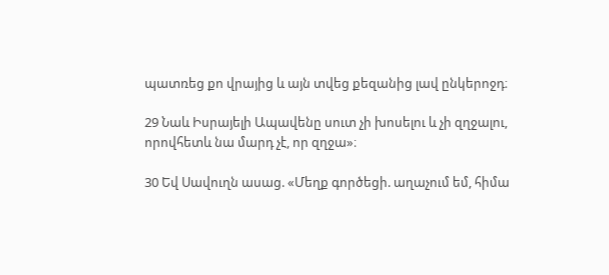պատռեց քո վրայից և այն տվեց քեզանից լավ ընկերոջդ։

29 Նաև Իսրայելի Ապավենը սուտ չի խոսելու և չի զղջալու, որովհետև նա մարդ չէ, որ զղջա»։

30 Եվ Սավուղն ասաց. «Մեղք գործեցի. աղաչում եմ, հիմա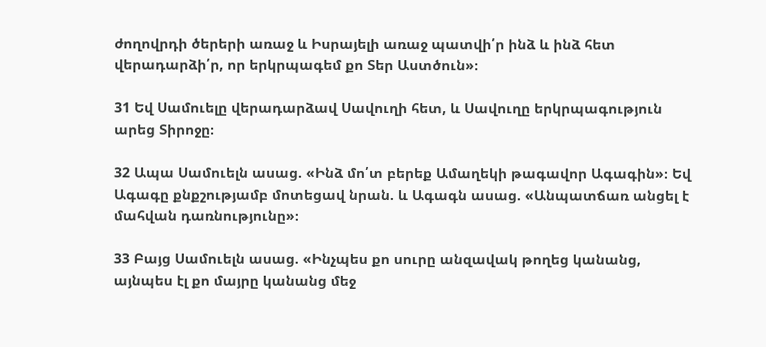ժողովրդի ծերերի առաջ և Իսրայելի առաջ պատվի՛ր ինձ և ինձ հետ վերադարձի՛ր, որ երկրպագեմ քո Տեր Աստծուն»։

31 Եվ Սամուելը վերադարձավ Սավուղի հետ, և Սավուղը երկրպագություն արեց Տիրոջը։

32 Ապա Սամուելն ասաց. «Ինձ մո՛տ բերեք Ամաղեկի թագավոր Ագագին»։ Եվ Ագագը քնքշությամբ մոտեցավ նրան. և Ագագն ասաց. «Անպատճառ անցել է մահվան դառնությունը»։

33 Բայց Սամուելն ասաց. «Ինչպես քո սուրը անզավակ թողեց կանանց, այնպես էլ քո մայրը կանանց մեջ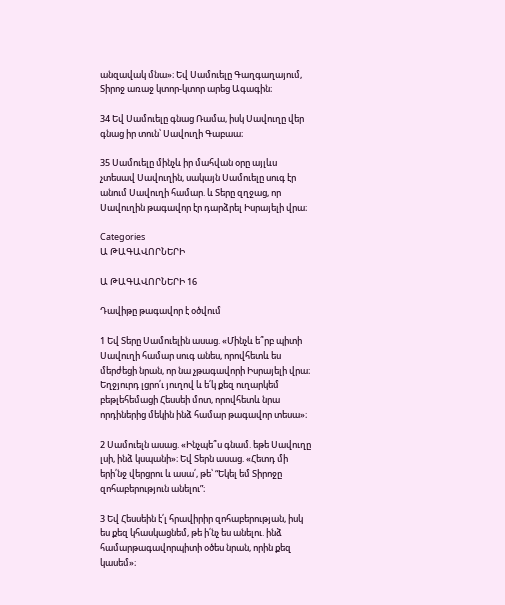անզավակ մնա»։ Եվ Սամուելը Գաղգաղայում, Տիրոջ առաջ կտոր-կտոր արեց Ագագին։

34 Եվ Սամուելը գնաց Ռամա, իսկ Սավուղը վեր գնաց իր տուն՝ Սավուղի Գաբաա։

35 Սամուելը մինչև իր մահվան օրը այլևս չտեսավ Սավուղին, սակայն Սամուելը սուգ էր անում Սավուղի համար. և Տերը զղջաց, որ Սավուղին թագավոր էր դարձրել Իսրայելի վրա։

Categories
Ա ԹԱԳԱՎՈՐՆԵՐԻ

Ա ԹԱԳԱՎՈՐՆԵՐԻ 16

Դավիթը թագավոր է օծվում

1 Եվ Տերը Սամուելին ասաց. «Մինչև ե՞րբ պիտի Սավուղի համար սուգ անես, որովհետև ես մերժեցի նրան, որ նա չթագավորի Իսրայելի վրա։ Եղջյուրդ լցրո՛ւ յուղով և ե՛կ քեզ ուղարկեմ բեթլեհեմացի Հեսսեի մոտ, որովհետև նրա որդիներից մեկին ինձ համար թագավոր տեսա»։

2 Սամուելն ասաց. «Ինչպե՞ս գնամ. եթե Սավուղը լսի, ինձ կսպանի»։ Եվ Տերն ասաց. «Հետդ մի երի՛նջ վերցրու և ասա՛, թե՝ “Եկել եմ Տիրոջը զոհաբերություն անելու”։

3 Եվ Հեսսեին է՛լ հրավիրիր զոհաբերության, իսկ ես քեզ կհասկացնեմ, թե ի՛նչ ես անելու. ինձ համարթագավորպիտի օծես նրան, որին քեզ կասեմ»։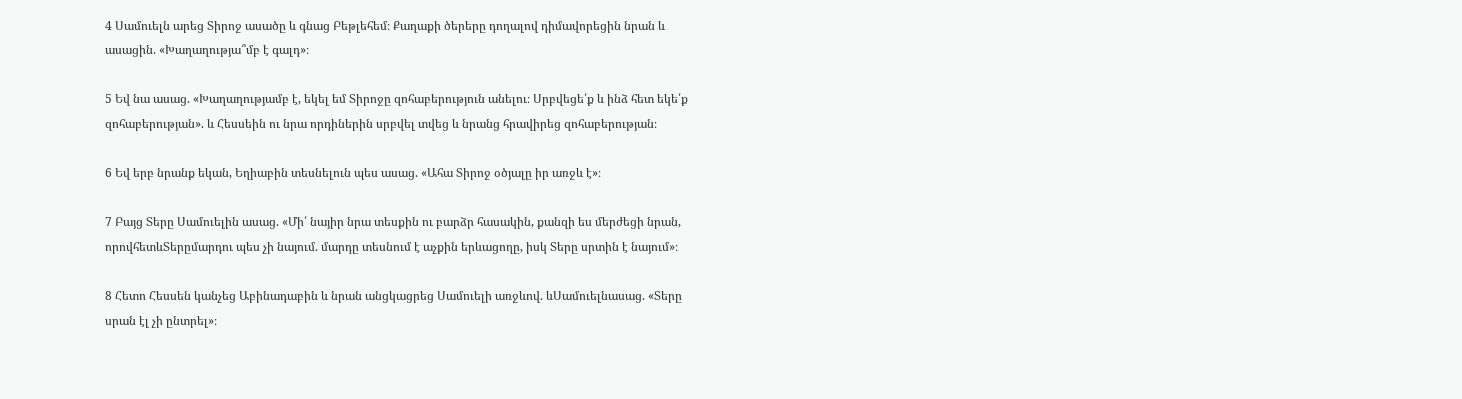4 Սամուելն արեց Տիրոջ ասածը և գնաց Բեթլեհեմ։ Քաղաքի ծերերը դողալով դիմավորեցին նրան և ասացին. «Խաղաղությա՞մբ է գալդ»։

5 Եվ նա ասաց. «Խաղաղությամբ է, եկել եմ Տիրոջը զոհաբերություն անելու։ Սրբվեցե՛ք և ինձ հետ եկե՛ք զոհաբերության». և Հեսսեին ու նրա որդիներին սրբվել տվեց և նրանց հրավիրեց զոհաբերության։

6 Եվ երբ նրանք եկան, Եղիաբին տեսնելուն պես ասաց. «Ահա Տիրոջ օծյալը իր առջև է»։

7 Բայց Տերը Սամուելին ասաց. «Մի՛ նայիր նրա տեսքին ու բարձր հասակին, քանզի ես մերժեցի նրան, որովհետևՏերըմարդու պես չի նայում. մարդը տեսնում է աչքին երևացողը, իսկ Տերը սրտին է նայում»։

8 Հետո Հեսսեն կանչեց Աբինադաբին և նրան անցկացրեց Սամուելի առջևով. ևՍամուելնասաց. «Տերը սրան էլ չի ընտրել»։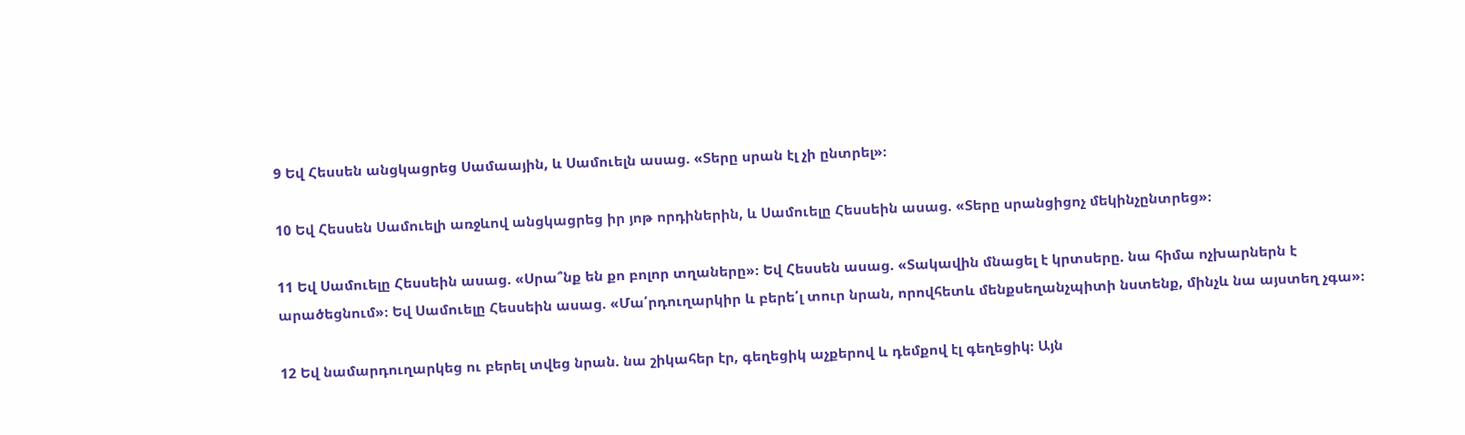9 Եվ Հեսսեն անցկացրեց Սամաային, և Սամուելն ասաց. «Տերը սրան էլ չի ընտրել»։

10 Եվ Հեսսեն Սամուելի առջևով անցկացրեց իր յոթ որդիներին, և Սամուելը Հեսսեին ասաց. «Տերը սրանցիցոչ մեկինչընտրեց»։

11 Եվ Սամուելը Հեսսեին ասաց. «Սրա՞նք են քո բոլոր տղաները»։ Եվ Հեսսեն ասաց. «Տակավին մնացել է կրտսերը. նա հիմա ոչխարներն է արածեցնում»։ Եվ Սամուելը Հեսսեին ասաց. «Մա՛րդուղարկիր և բերե՛լ տուր նրան, որովհետև մենքսեղանչպիտի նստենք, մինչև նա այստեղ չգա»։

12 Եվ նամարդուղարկեց ու բերել տվեց նրան. նա շիկահեր էր, գեղեցիկ աչքերով և դեմքով էլ գեղեցիկ։ Այն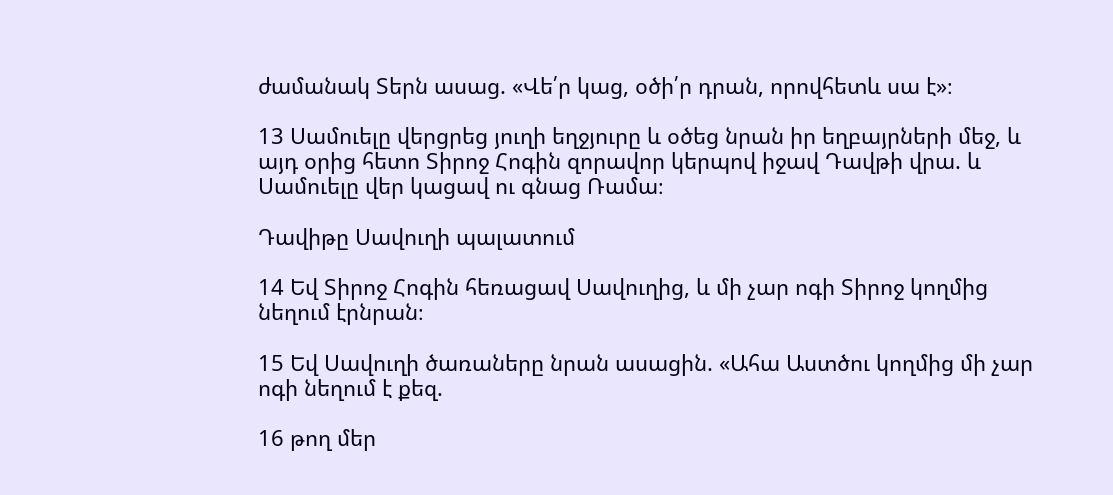ժամանակ Տերն ասաց. «Վե՛ր կաց, օծի՛ր դրան, որովհետև սա է»։

13 Սամուելը վերցրեց յուղի եղջյուրը և օծեց նրան իր եղբայրների մեջ, և այդ օրից հետո Տիրոջ Հոգին զորավոր կերպով իջավ Դավթի վրա. և Սամուելը վեր կացավ ու գնաց Ռամա։

Դավիթը Սավուղի պալատում

14 Եվ Տիրոջ Հոգին հեռացավ Սավուղից, և մի չար ոգի Տիրոջ կողմից նեղում էրնրան։

15 Եվ Սավուղի ծառաները նրան ասացին. «Ահա Աստծու կողմից մի չար ոգի նեղում է քեզ.

16 թող մեր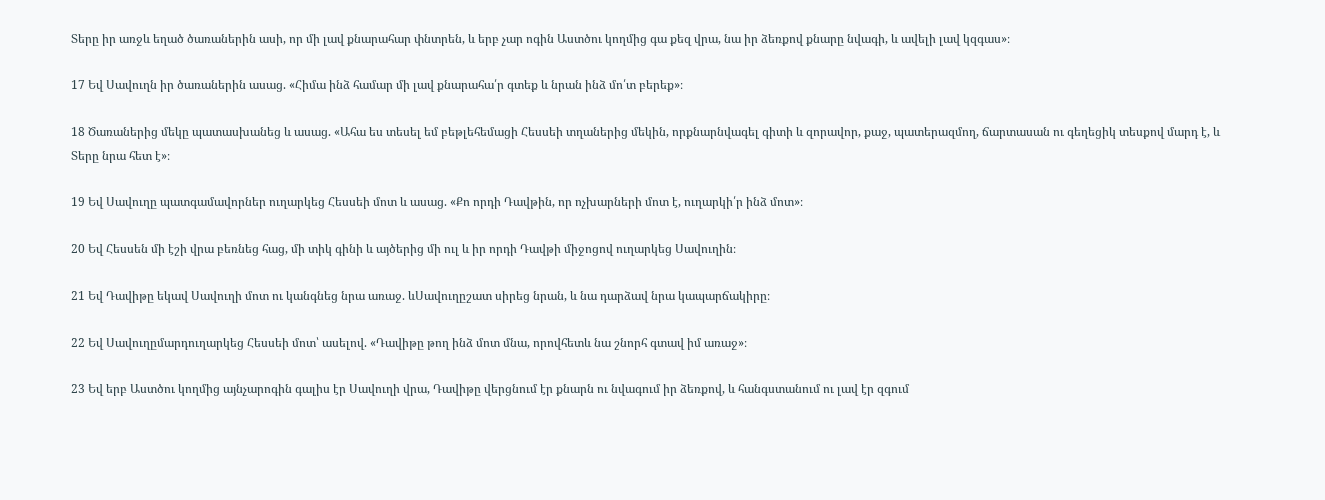Տերը իր առջև եղած ծառաներին ասի, որ մի լավ քնարահար փնտրեն, և երբ չար ոգին Աստծու կողմից գա քեզ վրա, նա իր ձեռքով քնարը նվագի, և ավելի լավ կզգաս»։

17 Եվ Սավուղն իր ծառաներին ասաց. «Հիմա ինձ համար մի լավ քնարահա՛ր գտեք և նրան ինձ մո՛տ բերեք»։

18 Ծառաներից մեկը պատասխանեց և ասաց. «Ահա ես տեսել եմ բեթլեհեմացի Հեսսեի տղաներից մեկին, որքնարնվագել գիտի և զորավոր, քաջ, պատերազմող, ճարտասան ու գեղեցիկ տեսքով մարդ է, և Տերը նրա հետ է»։

19 Եվ Սավուղը պատգամավորներ ուղարկեց Հեսսեի մոտ և ասաց. «Քո որդի Դավթին, որ ոչխարների մոտ է, ուղարկի՛ր ինձ մոտ»։

20 Եվ Հեսսեն մի էշի վրա բեռնեց հաց, մի տիկ գինի և այծերից մի ուլ և իր որդի Դավթի միջոցով ուղարկեց Սավուղին։

21 Եվ Դավիթը եկավ Սավուղի մոտ ու կանգնեց նրա առաջ. ևՍավուղըշատ սիրեց նրան, և նա դարձավ նրա կապարճակիրը։

22 Եվ Սավուղըմարդուղարկեց Հեսսեի մոտ՝ ասելով. «Դավիթը թող ինձ մոտ մնա, որովհետև նա շնորհ գտավ իմ առաջ»։

23 Եվ երբ Աստծու կողմից այնչարոգին գալիս էր Սավուղի վրա, Դավիթը վերցնում էր քնարն ու նվագում իր ձեռքով, և հանգստանում ու լավ էր զգում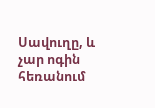Սավուղը, և չար ոգին հեռանում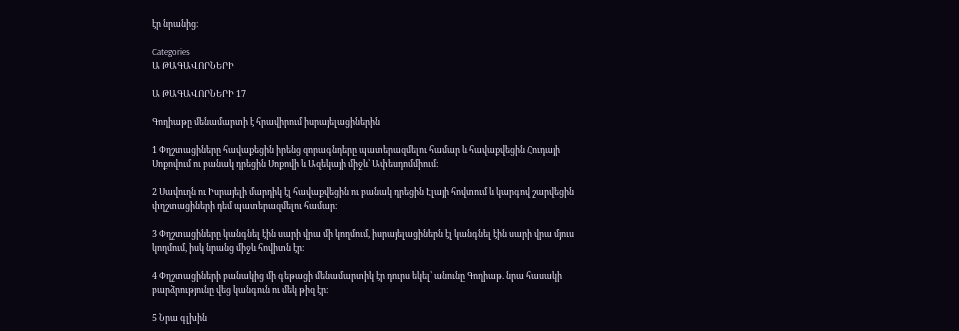էր նրանից։

Categories
Ա ԹԱԳԱՎՈՐՆԵՐԻ

Ա ԹԱԳԱՎՈՐՆԵՐԻ 17

Գողիաթը մենամարտի է հրավիրում իսրայելացիներին

1 Փղշտացիները հավաքեցին իրենց զորագնդերը պատերազմելու համար և հավաքվեցին Հուդայի Սոքովում ու բանակ դրեցին Սոքովի և Ազեկայի միջև՝ Ափեսդոմմիում։

2 Սավուղն ու Իսրայելի մարդիկ էլ հավաքվեցին ու բանակ դրեցին Էլայի հովտում և կարգով շարվեցին փղշտացիների դեմ պատերազմելու համար։

3 Փղշտացիները կանգնել էին սարի վրա մի կողմում, իսրայելացիներն էլ կանգնել էին սարի վրա մյուս կողմում, իսկ նրանց միջև հովիտն էր։

4 Փղշտացիների բանակից մի գեթացի մենամարտիկ էր դուրս եկել՝ անունը Գողիաթ. նրա հասակի բարձրությունը վեց կանգուն ու մեկ թիզ էր։

5 Նրա գլխին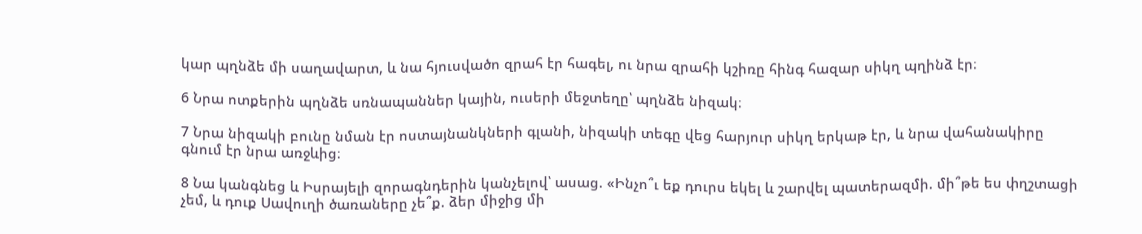կար պղնձե մի սաղավարտ, և նա հյուսվածո զրահ էր հագել, ու նրա զրահի կշիռը հինգ հազար սիկղ պղինձ էր։

6 Նրա ոտքերին պղնձե սռնապաններ կային, ուսերի մեջտեղը՝ պղնձե նիզակ։

7 Նրա նիզակի բունը նման էր ոստայնանկների գլանի, նիզակի տեգը վեց հարյուր սիկղ երկաթ էր, և նրա վահանակիրը գնում էր նրա առջևից։

8 Նա կանգնեց և Իսրայելի զորագնդերին կանչելով՝ ասաց. «Ինչո՞ւ եք դուրս եկել և շարվել պատերազմի. մի՞թե ես փղշտացի չեմ, և դուք Սավուղի ծառաները չե՞ք. ձեր միջից մի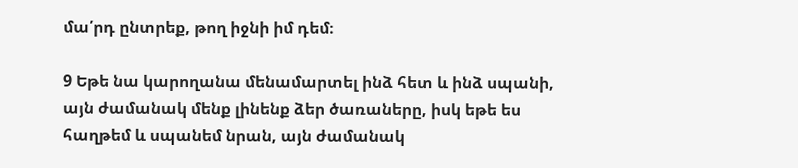մա՛րդ ընտրեք, թող իջնի իմ դեմ։

9 Եթե նա կարողանա մենամարտել ինձ հետ և ինձ սպանի, այն ժամանակ մենք լինենք ձեր ծառաները, իսկ եթե ես հաղթեմ և սպանեմ նրան, այն ժամանակ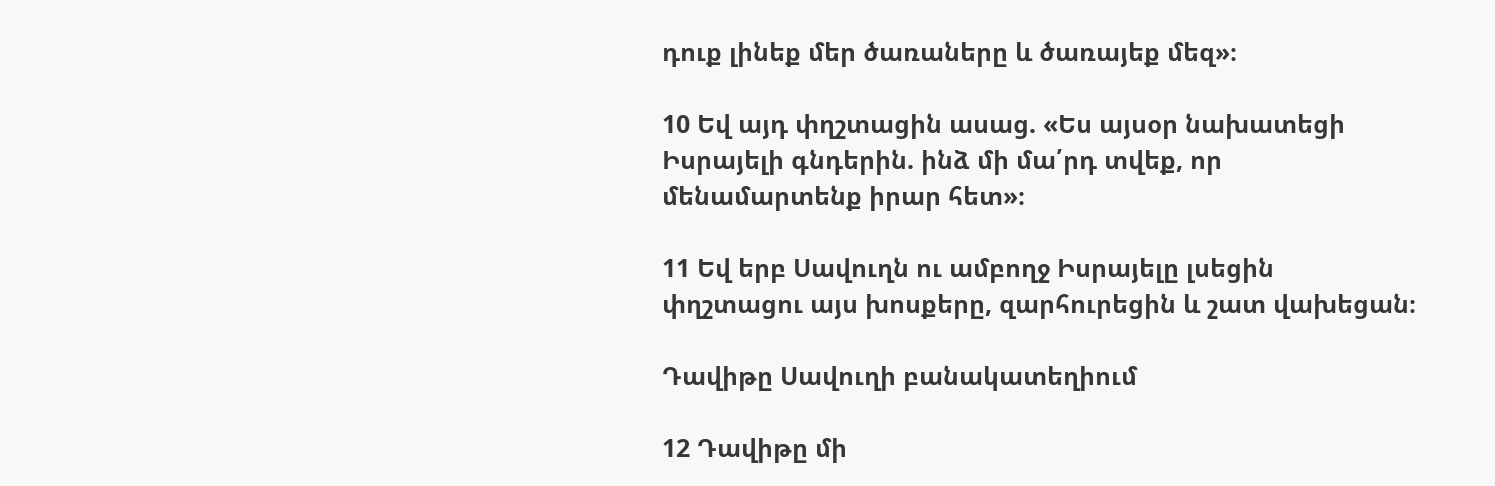դուք լինեք մեր ծառաները և ծառայեք մեզ»։

10 Եվ այդ փղշտացին ասաց. «Ես այսօր նախատեցի Իսրայելի գնդերին. ինձ մի մա՛րդ տվեք, որ մենամարտենք իրար հետ»։

11 Եվ երբ Սավուղն ու ամբողջ Իսրայելը լսեցին փղշտացու այս խոսքերը, զարհուրեցին և շատ վախեցան։

Դավիթը Սավուղի բանակատեղիում

12 Դավիթը մի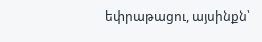եփրաթացու, այսինքն՝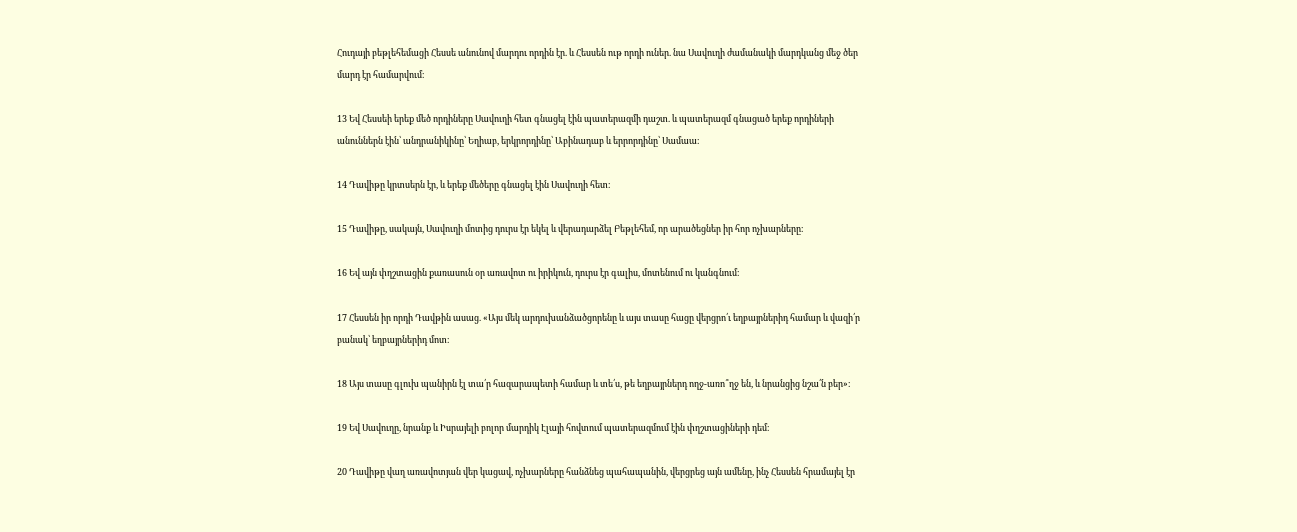Հուդայի բեթլեհեմացի Հեսսե անունով մարդու որդին էր. և Հեսսեն ութ որդի ուներ. նա Սավուղի ժամանակի մարդկանց մեջ ծեր մարդ էր համարվում։

13 Եվ Հեսսեի երեք մեծ որդիները Սավուղի հետ գնացել էին պատերազմի դաշտ. և պատերազմ գնացած երեք որդիների անուններն էին՝ անդրանիկինը՝ Եղիաբ, երկրորդինը՝ Աբինադաբ և երրորդինը՝ Սամաա։

14 Դավիթը կրտսերն էր, և երեք մեծերը գնացել էին Սավուղի հետ։

15 Դավիթը, սակայն, Սավուղի մոտից դուրս էր եկել և վերադարձել Բեթլեհեմ, որ արածեցներ իր հոր ոչխարները։

16 Եվ այն փղշտացին քառասուն օր առավոտ ու իրիկուն, դուրս էր գալիս, մոտենում ու կանգնում։

17 Հեսսեն իր որդի Դավթին ասաց. «Այս մեկ արդուխանձածցորենը և այս տասը հացը վերցրո՛ւ եղբայրներիդ համար և վազի՛ր բանակ՝ եղբայրներիդ մոտ։

18 Այս տասը գլուխ պանիրն էլ տա՛ր հազարապետի համար և տե՛ս, թե եղբայրներդ ողջ-առո՞ղջ են, և նրանցից նշա՛ն բեր»։

19 Եվ Սավուղը, նրանք և Իսրայելի բոլոր մարդիկ Էլայի հովտում պատերազմում էին փղշտացիների դեմ։

20 Դավիթը վաղ առավոտյան վեր կացավ, ոչխարները հանձնեց պահապանին, վերցրեց այն ամենը, ինչ Հեսսեն հրամայել էր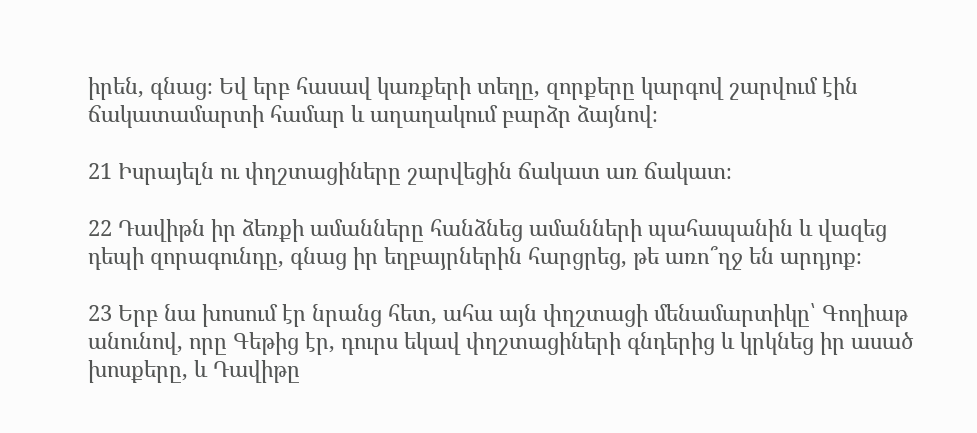իրեն, գնաց։ Եվ երբ հասավ կառքերի տեղը, զորքերը կարգով շարվում էին ճակատամարտի համար և աղաղակում բարձր ձայնով։

21 Իսրայելն ու փղշտացիները շարվեցին ճակատ առ ճակատ։

22 Դավիթն իր ձեռքի ամանները հանձնեց ամանների պահապանին և վազեց դեպի զորագունդը, գնաց իր եղբայրներին հարցրեց, թե առո՞ղջ են արդյոք։

23 Երբ նա խոսում էր նրանց հետ, ահա այն փղշտացի մենամարտիկը՝ Գողիաթ անունով, որը Գեթից էր, դուրս եկավ փղշտացիների գնդերից և կրկնեց իր ասած խոսքերը, և Դավիթը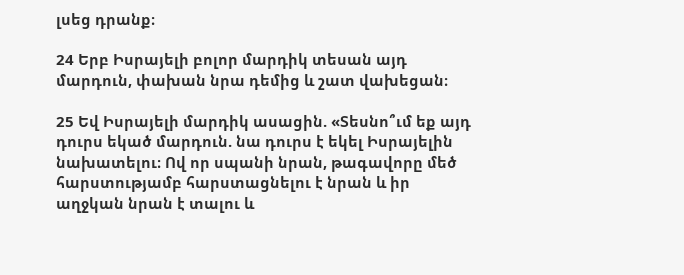լսեց դրանք։

24 Երբ Իսրայելի բոլոր մարդիկ տեսան այդ մարդուն, փախան նրա դեմից և շատ վախեցան։

25 Եվ Իսրայելի մարդիկ ասացին. «Տեսնո՞ւմ եք այդ դուրս եկած մարդուն. նա դուրս է եկել Իսրայելին նախատելու։ Ով որ սպանի նրան, թագավորը մեծ հարստությամբ հարստացնելու է նրան և իր աղջկան նրան է տալու և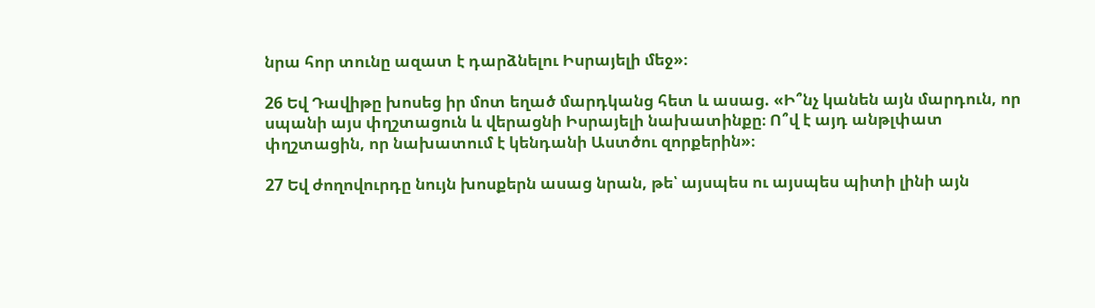նրա հոր տունը ազատ է դարձնելու Իսրայելի մեջ»։

26 Եվ Դավիթը խոսեց իր մոտ եղած մարդկանց հետ և ասաց. «Ի՞նչ կանեն այն մարդուն, որ սպանի այս փղշտացուն և վերացնի Իսրայելի նախատինքը։ Ո՞վ է այդ անթլփատ փղշտացին, որ նախատում է կենդանի Աստծու զորքերին»։

27 Եվ ժողովուրդը նույն խոսքերն ասաց նրան, թե՝ այսպես ու այսպես պիտի լինի այն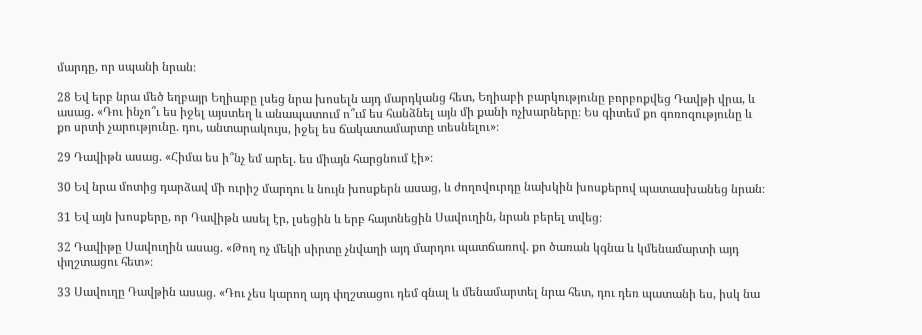մարդը, որ սպանի նրան։

28 Եվ երբ նրա մեծ եղբայր Եղիաբը լսեց նրա խոսելն այդ մարդկանց հետ, Եղիաբի բարկությունը բորբոքվեց Դավթի վրա, և ասաց. «Դու ինչո՞ւ ես իջել այստեղ և անապատում ո՞ւմ ես հանձնել այն մի քանի ոչխարները։ Ես գիտեմ քո գոռոզությունը և քո սրտի չարությունը. դու, անտարակույս, իջել ես ճակատամարտը տեսնելու»։

29 Դավիթն ասաց. «Հիմա ես ի՞նչ եմ արել. ես միայն հարցնում էի»։

30 Եվ նրա մոտից դարձավ մի ուրիշ մարդու և նույն խոսքերն ասաց, և ժողովուրդը նախկին խոսքերով պատասխանեց նրան։

31 Եվ այն խոսքերը, որ Դավիթն ասել էր, լսեցին և երբ հայտնեցին Սավուղին, նրան բերել տվեց։

32 Դավիթը Սավուղին ասաց. «Թող ոչ մեկի սիրտը չնվաղի այդ մարդու պատճառով. քո ծառան կգնա և կմենամարտի այդ փղշտացու հետ»։

33 Սավուղը Դավթին ասաց. «Դու չես կարող այդ փղշտացու դեմ գնալ և մենամարտել նրա հետ, դու դեռ պատանի ես, իսկ նա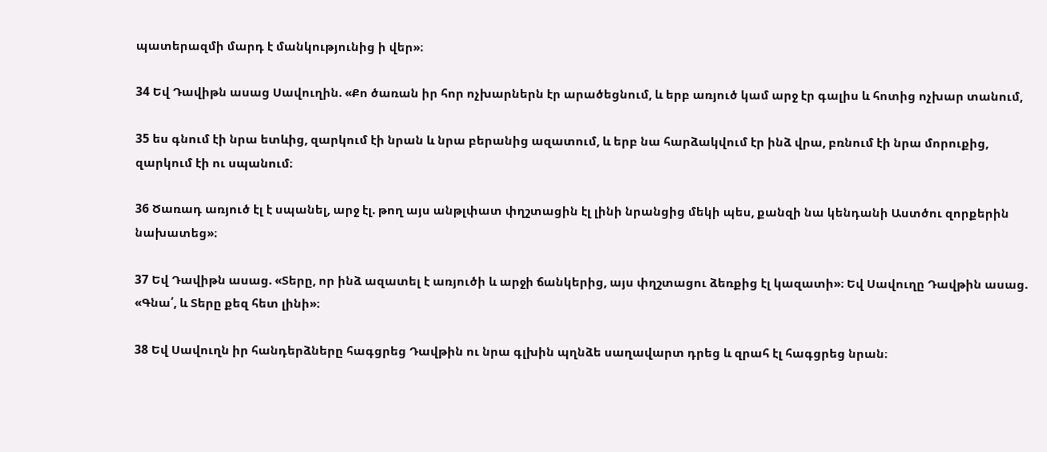պատերազմի մարդ է մանկությունից ի վեր»։

34 Եվ Դավիթն ասաց Սավուղին. «Քո ծառան իր հոր ոչխարներն էր արածեցնում, և երբ առյուծ կամ արջ էր գալիս և հոտից ոչխար տանում,

35 ես գնում էի նրա ետևից, զարկում էի նրան և նրա բերանից ազատում, և երբ նա հարձակվում էր ինձ վրա, բռնում էի նրա մորուքից, զարկում էի ու սպանում։

36 Ծառադ առյուծ էլ է սպանել, արջ էլ. թող այս անթլփատ փղշտացին էլ լինի նրանցից մեկի պես, քանզի նա կենդանի Աստծու զորքերին նախատեց»։

37 Եվ Դավիթն ասաց. «Տերը, որ ինձ ազատել է առյուծի և արջի ճանկերից, այս փղշտացու ձեռքից էլ կազատի»։ Եվ Սավուղը Դավթին ասաց. «Գնա՛, և Տերը քեզ հետ լինի»։

38 Եվ Սավուղն իր հանդերձները հագցրեց Դավթին ու նրա գլխին պղնձե սաղավարտ դրեց և զրահ էլ հագցրեց նրան։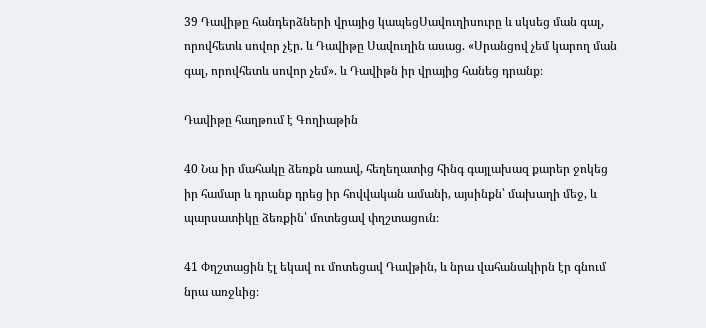39 Դավիթը հանդերձների վրայից կապեցՍավուղիսուրը և սկսեց ման գալ, որովհետև սովոր չէր. և Դավիթը Սավուղին ասաց. «Սրանցով չեմ կարող ման գալ, որովհետև սովոր չեմ». և Դավիթն իր վրայից հանեց դրանք։

Դավիթը հաղթում է Գողիաթին

40 Նա իր մահակը ձեռքն առավ, հեղեղատից հինգ գայլախազ քարեր ջոկեց իր համար և դրանք դրեց իր հովվական ամանի, այսինքն՝ մախաղի մեջ, և պարսատիկը ձեռքին՝ մոտեցավ փղշտացուն։

41 Փղշտացին էլ եկավ ու մոտեցավ Դավթին, և նրա վահանակիրն էր գնում նրա առջևից։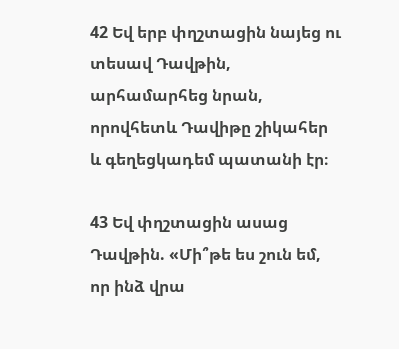42 Եվ երբ փղշտացին նայեց ու տեսավ Դավթին, արհամարհեց նրան, որովհետև Դավիթը շիկահեր և գեղեցկադեմ պատանի էր։

43 Եվ փղշտացին ասաց Դավթին. «Մի՞թե ես շուն եմ, որ ինձ վրա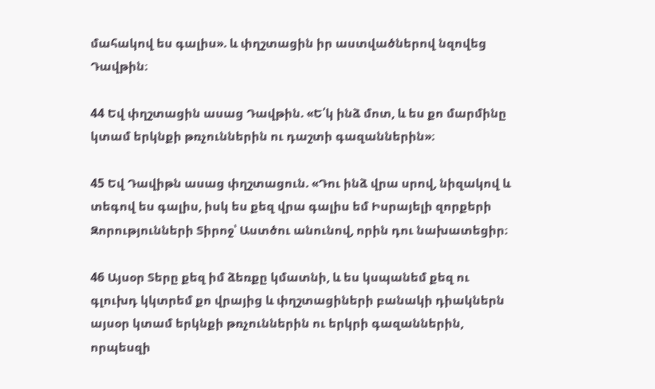մահակով ես գալիս». և փղշտացին իր աստվածներով նզովեց Դավթին։

44 Եվ փղշտացին ասաց Դավթին. «Ե՛կ ինձ մոտ, և ես քո մարմինը կտամ երկնքի թռչուններին ու դաշտի գազաններին»։

45 Եվ Դավիթն ասաց փղշտացուն. «Դու ինձ վրա սրով, նիզակով և տեգով ես գալիս, իսկ ես քեզ վրա գալիս եմ Իսրայելի զորքերի Զորությունների Տիրոջ՝ Աստծու անունով, որին դու նախատեցիր։

46 Այսօր Տերը քեզ իմ ձեռքը կմատնի, և ես կսպանեմ քեզ ու գլուխդ կկտրեմ քո վրայից և փղշտացիների բանակի դիակներն այսօր կտամ երկնքի թռչուններին ու երկրի գազաններին, որպեսզի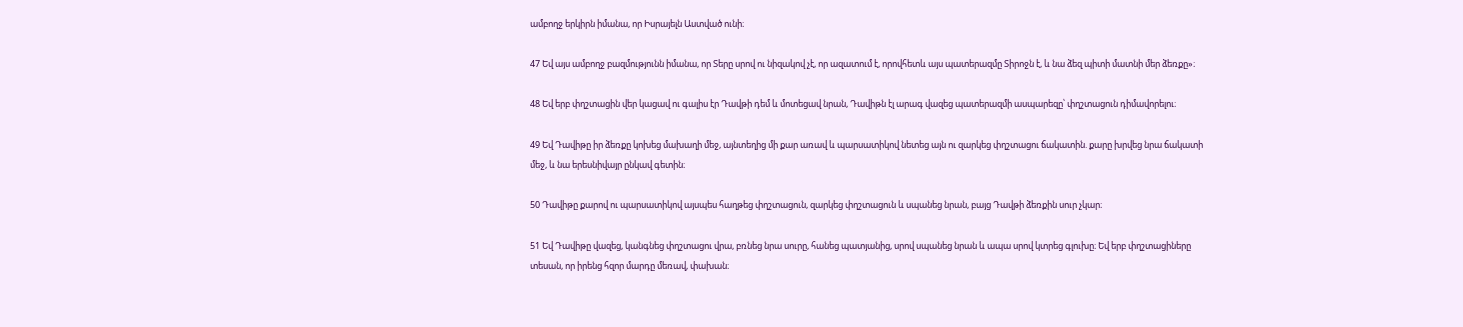ամբողջ երկիրն իմանա, որ Իսրայելն Աստված ունի։

47 Եվ այս ամբողջ բազմությունն իմանա, որ Տերը սրով ու նիզակով չէ, որ ազատում է, որովհետև այս պատերազմը Տիրոջն է, և նա ձեզ պիտի մատնի մեր ձեռքը»։

48 Եվ երբ փղշտացին վեր կացավ ու գալիս էր Դավթի դեմ և մոտեցավ նրան, Դավիթն էլ արագ վազեց պատերազմի ասպարեզը՝ փղշտացուն դիմավորելու։

49 Եվ Դավիթը իր ձեռքը կոխեց մախաղի մեջ, այնտեղից մի քար առավ և պարսատիկով նետեց այն ու զարկեց փղշտացու ճակատին. քարը խրվեց նրա ճակատի մեջ, և նա երեսնիվայր ընկավ գետին։

50 Դավիթը քարով ու պարսատիկով այսպես հաղթեց փղշտացուն, զարկեց փղշտացուն և սպանեց նրան, բայց Դավթի ձեռքին սուր չկար։

51 Եվ Դավիթը վազեց, կանգնեց փղշտացու վրա, բռնեց նրա սուրը, հանեց պատյանից, սրով սպանեց նրան և ապա սրով կտրեց գլուխը։ Եվ երբ փղշտացիները տեսան, որ իրենց հզոր մարդը մեռավ, փախան։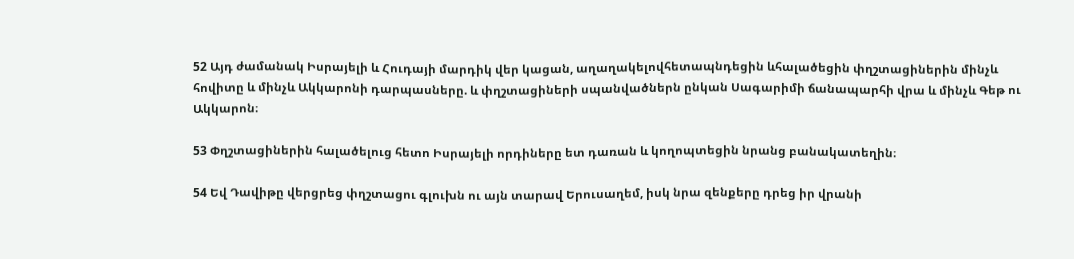52 Այդ ժամանակ Իսրայելի և Հուդայի մարդիկ վեր կացան, աղաղակելովհետապնդեցին ևհալածեցին փղշտացիներին մինչև հովիտը և մինչև Ակկարոնի դարպասները. և փղշտացիների սպանվածներն ընկան Սագարիմի ճանապարհի վրա և մինչև Գեթ ու Ակկարոն։

53 Փղշտացիներին հալածելուց հետո Իսրայելի որդիները ետ դառան և կողոպտեցին նրանց բանակատեղին։

54 Եվ Դավիթը վերցրեց փղշտացու գլուխն ու այն տարավ Երուսաղեմ, իսկ նրա զենքերը դրեց իր վրանի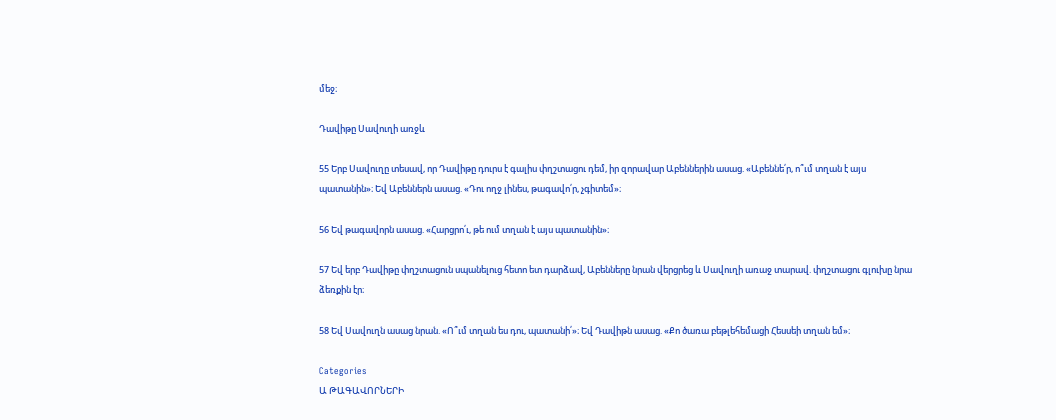մեջ։

Դավիթը Սավուղի առջև

55 Երբ Սավուղը տեսավ, որ Դավիթը դուրս է գալիս փղշտացու դեմ, իր զորավար Աբեններին ասաց. «Աբեննե՛ր, ո՞ւմ տղան է այս պատանին»։ Եվ Աբեններն ասաց. «Դու ողջ լինես, թագավո՛ր, չգիտեմ»։

56 Եվ թագավորն ասաց. «Հարցրո՛ւ, թե ում տղան է այս պատանին»։

57 Եվ երբ Դավիթը փղշտացուն սպանելուց հետո ետ դարձավ, Աբենները նրան վերցրեց և Սավուղի առաջ տարավ. փղշտացու գլուխը նրա ձեռքին էր։

58 Եվ Սավուղն ասաց նրան. «Ո՞ւմ տղան ես դու, պատանի՛»։ Եվ Դավիթն ասաց. «Քո ծառա բեթլեհեմացի Հեսսեի տղան եմ»։

Categories
Ա ԹԱԳԱՎՈՐՆԵՐԻ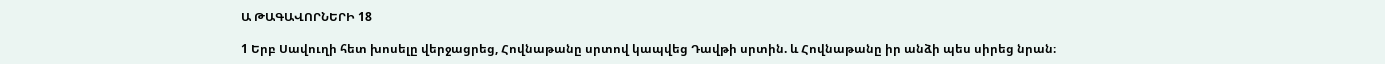Ա ԹԱԳԱՎՈՐՆԵՐԻ 18

1 Երբ Սավուղի հետ խոսելը վերջացրեց, Հովնաթանը սրտով կապվեց Դավթի սրտին. և Հովնաթանը իր անձի պես սիրեց նրան։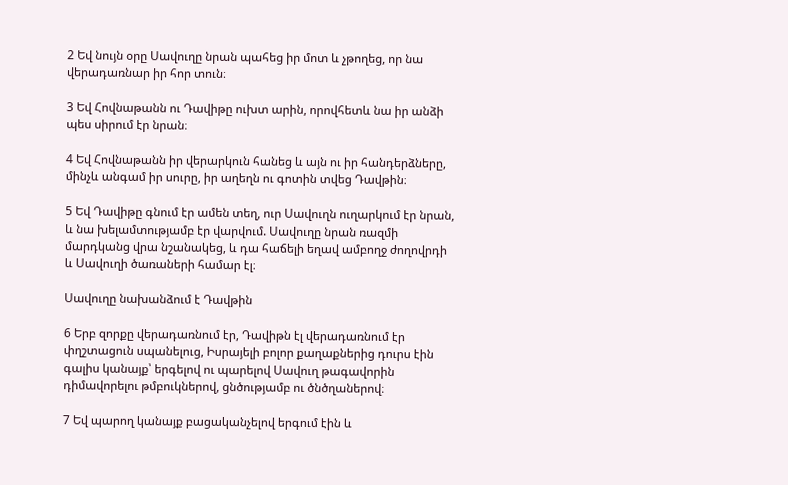2 Եվ նույն օրը Սավուղը նրան պահեց իր մոտ և չթողեց, որ նա վերադառնար իր հոր տուն։

3 Եվ Հովնաթանն ու Դավիթը ուխտ արին, որովհետև նա իր անձի պես սիրում էր նրան։

4 Եվ Հովնաթանն իր վերարկուն հանեց և այն ու իր հանդերձները, մինչև անգամ իր սուրը, իր աղեղն ու գոտին տվեց Դավթին։

5 Եվ Դավիթը գնում էր ամեն տեղ, ուր Սավուղն ուղարկում էր նրան, և նա խելամտությամբ էր վարվում. Սավուղը նրան ռազմի մարդկանց վրա նշանակեց, և դա հաճելի եղավ ամբողջ ժողովրդի և Սավուղի ծառաների համար էլ։

Սավուղը նախանձում է Դավթին

6 Երբ զորքը վերադառնում էր, Դավիթն էլ վերադառնում էր փղշտացուն սպանելուց, Իսրայելի բոլոր քաղաքներից դուրս էին գալիս կանայք՝ երգելով ու պարելով Սավուղ թագավորին դիմավորելու թմբուկներով, ցնծությամբ ու ծնծղաներով։

7 Եվ պարող կանայք բացականչելով երգում էին և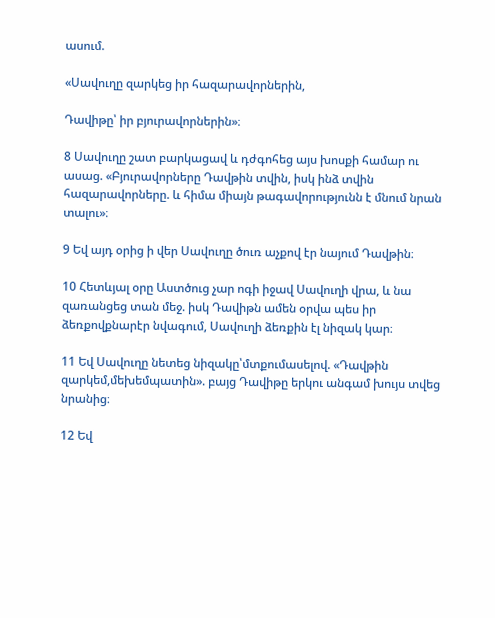ասում.

«Սավուղը զարկեց իր հազարավորներին,

Դավիթը՝ իր բյուրավորներին»։

8 Սավուղը շատ բարկացավ և դժգոհեց այս խոսքի համար ու ասաց. «Բյուրավորները Դավթին տվին, իսկ ինձ տվին հազարավորները. և հիմա միայն թագավորությունն է մնում նրան տալու»։

9 Եվ այդ օրից ի վեր Սավուղը ծուռ աչքով էր նայում Դավթին։

10 Հետևյալ օրը Աստծուց չար ոգի իջավ Սավուղի վրա, և նա զառանցեց տան մեջ. իսկ Դավիթն ամեն օրվա պես իր ձեռքովքնարէր նվագում, Սավուղի ձեռքին էլ նիզակ կար։

11 Եվ Սավուղը նետեց նիզակը՝մտքումասելով. «Դավթին զարկեմ,մեխեմպատին». բայց Դավիթը երկու անգամ խույս տվեց նրանից։

12 Եվ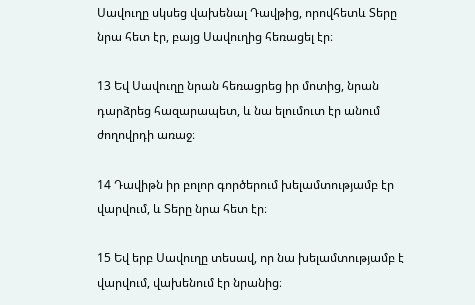Սավուղը սկսեց վախենալ Դավթից, որովհետև Տերը նրա հետ էր, բայց Սավուղից հեռացել էր։

13 Եվ Սավուղը նրան հեռացրեց իր մոտից, նրան դարձրեց հազարապետ, և նա ելումուտ էր անում ժողովրդի առաջ։

14 Դավիթն իր բոլոր գործերում խելամտությամբ էր վարվում, և Տերը նրա հետ էր։

15 Եվ երբ Սավուղը տեսավ, որ նա խելամտությամբ է վարվում, վախենում էր նրանից։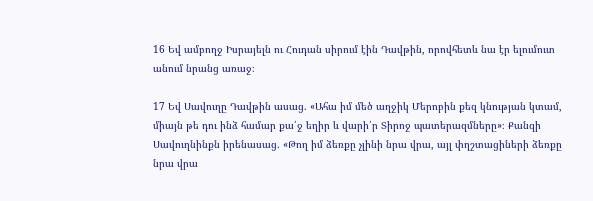16 Եվ ամբողջ Իսրայելն ու Հուդան սիրում էին Դավթին, որովհետև նա էր ելումուտ անում նրանց առաջ։

17 Եվ Սավուղը Դավթին ասաց. «Ահա իմ մեծ աղջիկ Մերոբին քեզ կնության կտամ, միայն թե դու ինձ համար քա՛ջ եղիր և վարի՛ր Տիրոջ պատերազմները»։ Քանզի Սավուղնինքն իրենասաց. «Թող իմ ձեռքը չլինի նրա վրա, այլ փղշտացիների ձեռքը նրա վրա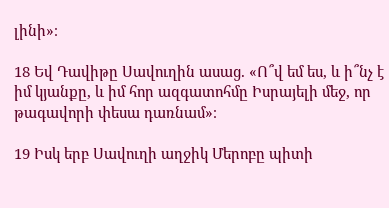լինի»։

18 Եվ Դավիթը Սավուղին ասաց. «Ո՞վ եմ ես, և ի՞նչ է իմ կյանքը, և իմ հոր ազգատոհմը Իսրայելի մեջ, որ թագավորի փեսա դառնամ»։

19 Իսկ երբ Սավուղի աղջիկ Մերոբը պիտի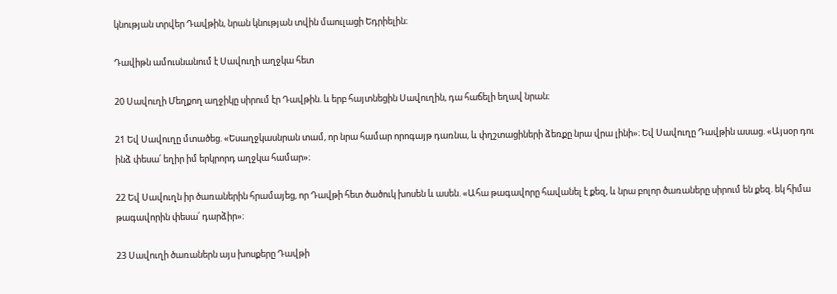կնության տրվեր Դավթին, նրան կնության տվին մաուլացի Եդրիելին։

Դավիթն ամուսնանում է Սավուղի աղջկա հետ

20 Սավուղի Մեղքող աղջիկը սիրում էր Դավթին. և երբ հայտնեցին Սավուղին, դա հաճելի եղավ նրան։

21 Եվ Սավուղը մտածեց. «Եսաղջկասնրան տամ, որ նրա համար որոգայթ դառնա, և փղշտացիների ձեռքը նրա վրա լինի»։ Եվ Սավուղը Դավթին ասաց. «Այսօր դու ինձ փեսա՛ եղիր իմ երկրորդ աղջկա համար»։

22 Եվ Սավուղն իր ծառաներին հրամայեց, որ Դավթի հետ ծածուկ խոսեն և ասեն. «Ահա թագավորը հավանել է քեզ, և նրա բոլոր ծառաները սիրում են քեզ. եկ հիմա թագավորին փեսա՛ դարձիր»։

23 Սավուղի ծառաներն այս խոսքերը Դավթի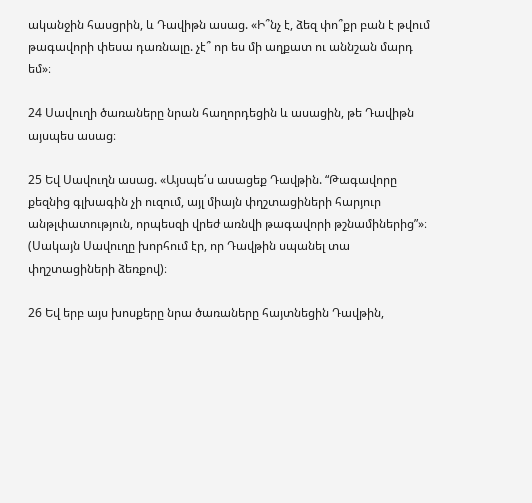ականջին հասցրին, և Դավիթն ասաց. «Ի՞նչ է, ձեզ փո՞քր բան է թվում թագավորի փեսա դառնալը. չէ՞ որ ես մի աղքատ ու աննշան մարդ եմ»։

24 Սավուղի ծառաները նրան հաղորդեցին և ասացին, թե Դավիթն այսպես ասաց։

25 Եվ Սավուղն ասաց. «Այսպե՛ս ասացեք Դավթին. “Թագավորը քեզնից գլխագին չի ուզում, այլ միայն փղշտացիների հարյուր անթլփատություն, որպեսզի վրեժ առնվի թագավորի թշնամիներից”»։ (Սակայն Սավուղը խորհում էր, որ Դավթին սպանել տա փղշտացիների ձեռքով)։

26 Եվ երբ այս խոսքերը նրա ծառաները հայտնեցին Դավթին,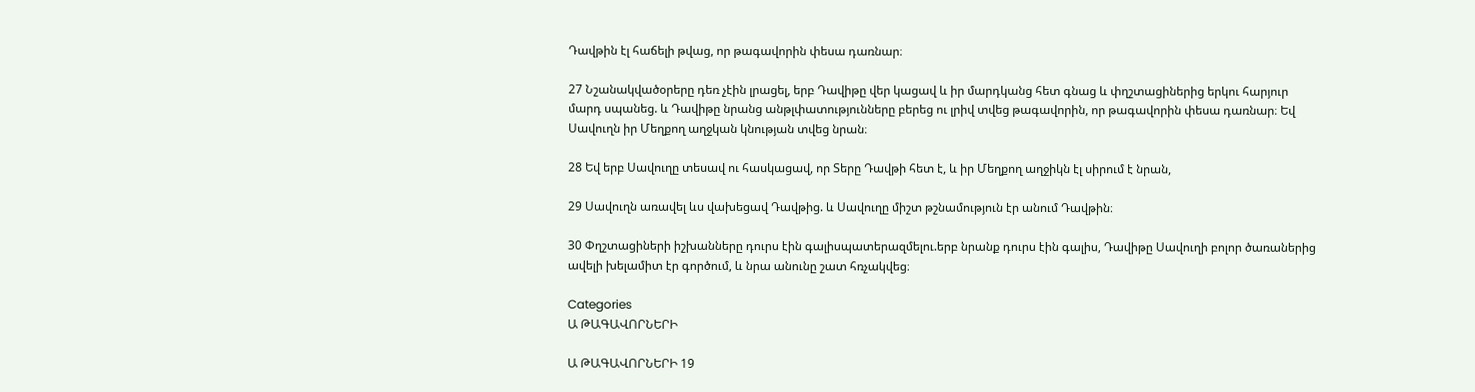Դավթին էլ հաճելի թվաց, որ թագավորին փեսա դառնար։

27 Նշանակվածօրերը դեռ չէին լրացել, երբ Դավիթը վեր կացավ և իր մարդկանց հետ գնաց և փղշտացիներից երկու հարյուր մարդ սպանեց. և Դավիթը նրանց անթլփատությունները բերեց ու լրիվ տվեց թագավորին, որ թագավորին փեսա դառնար։ Եվ Սավուղն իր Մեղքող աղջկան կնության տվեց նրան։

28 Եվ երբ Սավուղը տեսավ ու հասկացավ, որ Տերը Դավթի հետ է, և իր Մեղքող աղջիկն էլ սիրում է նրան,

29 Սավուղն առավել ևս վախեցավ Դավթից. և Սավուղը միշտ թշնամություն էր անում Դավթին։

30 Փղշտացիների իշխանները դուրս էին գալիսպատերազմելու.երբ նրանք դուրս էին գալիս, Դավիթը Սավուղի բոլոր ծառաներից ավելի խելամիտ էր գործում, և նրա անունը շատ հռչակվեց։

Categories
Ա ԹԱԳԱՎՈՐՆԵՐԻ

Ա ԹԱԳԱՎՈՐՆԵՐԻ 19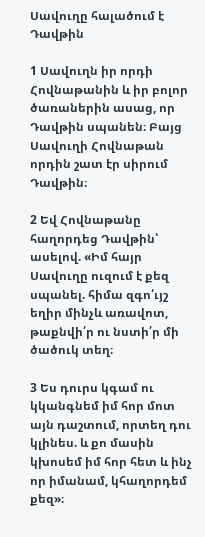Սավուղը հալածում է Դավթին

1 Սավուղն իր որդի Հովնաթանին և իր բոլոր ծառաներին ասաց, որ Դավթին սպանեն։ Բայց Սավուղի Հովնաթան որդին շատ էր սիրում Դավթին։

2 Եվ Հովնաթանը հաղորդեց Դավթին՝ ասելով. «Իմ հայր Սավուղը ուզում է քեզ սպանել. հիմա զգո՛ւյշ եղիր մինչև առավոտ, թաքնվի՛ր ու նստի՛ր մի ծածուկ տեղ։

3 Ես դուրս կգամ ու կկանգնեմ իմ հոր մոտ այն դաշտում, որտեղ դու կլինես. և քո մասին կխոսեմ իմ հոր հետ և ինչ որ իմանամ, կհաղորդեմ քեզ»։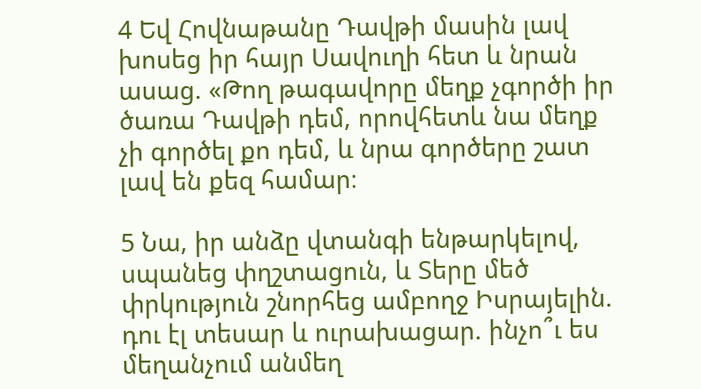4 Եվ Հովնաթանը Դավթի մասին լավ խոսեց իր հայր Սավուղի հետ և նրան ասաց. «Թող թագավորը մեղք չգործի իր ծառա Դավթի դեմ, որովհետև նա մեղք չի գործել քո դեմ, և նրա գործերը շատ լավ են քեզ համար։

5 Նա, իր անձը վտանգի ենթարկելով, սպանեց փղշտացուն, և Տերը մեծ փրկություն շնորհեց ամբողջ Իսրայելին. դու էլ տեսար և ուրախացար. ինչո՞ւ ես մեղանչում անմեղ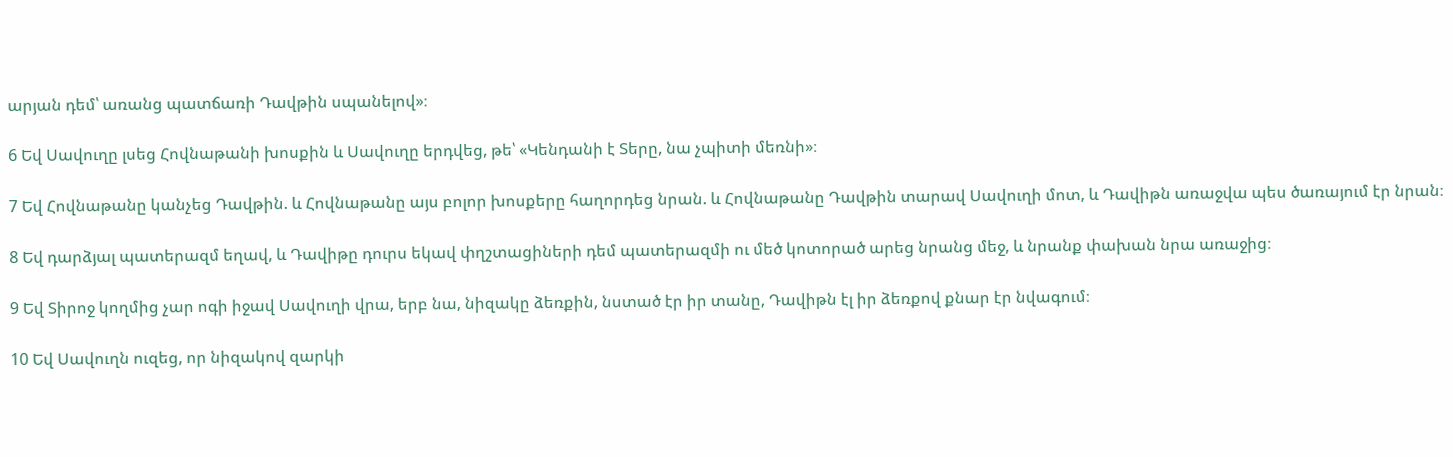արյան դեմ՝ առանց պատճառի Դավթին սպանելով»։

6 Եվ Սավուղը լսեց Հովնաթանի խոսքին և Սավուղը երդվեց, թե՝ «Կենդանի է Տերը, նա չպիտի մեռնի»։

7 Եվ Հովնաթանը կանչեց Դավթին. և Հովնաթանը այս բոլոր խոսքերը հաղորդեց նրան. և Հովնաթանը Դավթին տարավ Սավուղի մոտ, և Դավիթն առաջվա պես ծառայում էր նրան։

8 Եվ դարձյալ պատերազմ եղավ, և Դավիթը դուրս եկավ փղշտացիների դեմ պատերազմի ու մեծ կոտորած արեց նրանց մեջ, և նրանք փախան նրա առաջից։

9 Եվ Տիրոջ կողմից չար ոգի իջավ Սավուղի վրա, երբ նա, նիզակը ձեռքին, նստած էր իր տանը, Դավիթն էլ իր ձեռքով քնար էր նվագում։

10 Եվ Սավուղն ուզեց, որ նիզակով զարկի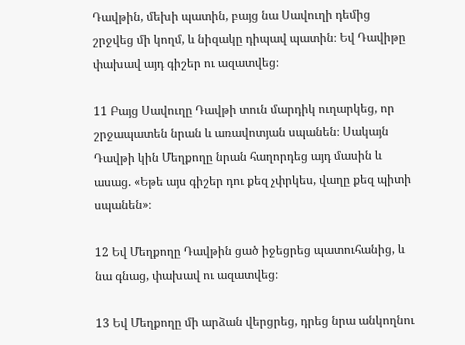Դավթին, մեխի պատին, բայց նա Սավուղի դեմից շրջվեց մի կողմ, և նիզակը դիպավ պատին։ Եվ Դավիթը փախավ այդ գիշեր ու ազատվեց։

11 Բայց Սավուղը Դավթի տուն մարդիկ ուղարկեց, որ շրջապատեն նրան և առավոտյան սպանեն։ Սակայն Դավթի կին Մեղքողը նրան հաղորդեց այդ մասին և ասաց. «Եթե այս գիշեր դու քեզ չփրկես, վաղը քեզ պիտի սպանեն»։

12 Եվ Մեղքողը Դավթին ցած իջեցրեց պատուհանից, և նա գնաց, փախավ ու ազատվեց։

13 Եվ Մեղքողը մի արձան վերցրեց, դրեց նրա անկողնու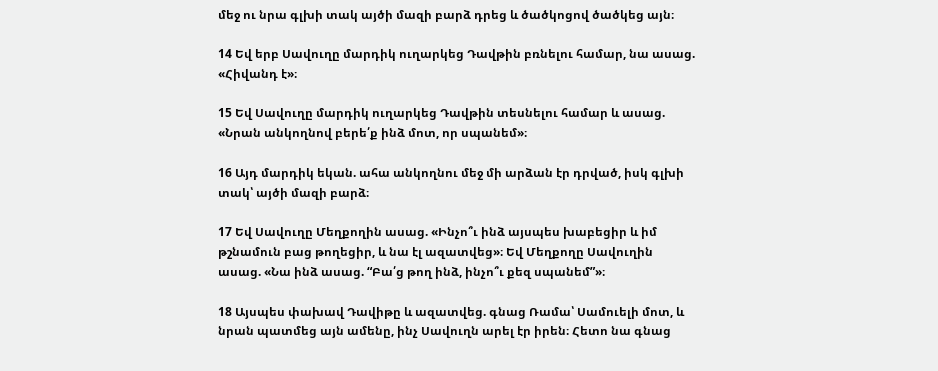մեջ ու նրա գլխի տակ այծի մազի բարձ դրեց և ծածկոցով ծածկեց այն։

14 Եվ երբ Սավուղը մարդիկ ուղարկեց Դավթին բռնելու համար, նա ասաց. «Հիվանդ է»։

15 Եվ Սավուղը մարդիկ ուղարկեց Դավթին տեսնելու համար և ասաց. «Նրան անկողնով բերե՛ք ինձ մոտ, որ սպանեմ»։

16 Այդ մարդիկ եկան. ահա անկողնու մեջ մի արձան էր դրված, իսկ գլխի տակ՝ այծի մազի բարձ։

17 Եվ Սավուղը Մեղքողին ասաց. «Ինչո՞ւ ինձ այսպես խաբեցիր և իմ թշնամուն բաց թողեցիր, և նա էլ ազատվեց»։ Եվ Մեղքողը Սավուղին ասաց. «Նա ինձ ասաց. “Բա՛ց թող ինձ, ինչո՞ւ քեզ սպանեմ”»։

18 Այսպես փախավ Դավիթը և ազատվեց. գնաց Ռամա՝ Սամուելի մոտ, և նրան պատմեց այն ամենը, ինչ Սավուղն արել էր իրեն։ Հետո նա գնաց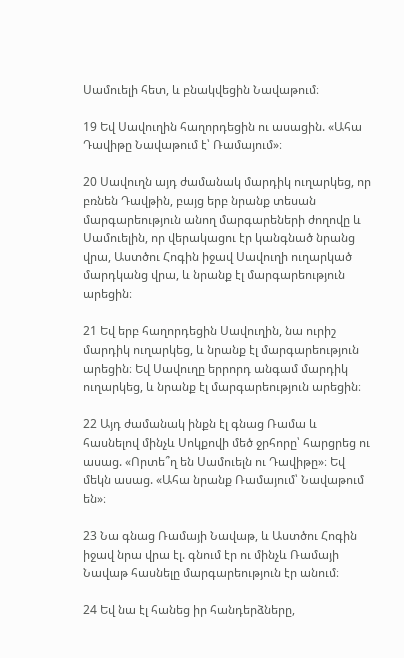Սամուելի հետ, և բնակվեցին Նավաթում։

19 Եվ Սավուղին հաղորդեցին ու ասացին. «Ահա Դավիթը Նավաթում է՝ Ռամայում»։

20 Սավուղն այդ ժամանակ մարդիկ ուղարկեց, որ բռնեն Դավթին, բայց երբ նրանք տեսան մարգարեություն անող մարգարեների ժողովը և Սամուելին, որ վերակացու էր կանգնած նրանց վրա, Աստծու Հոգին իջավ Սավուղի ուղարկած մարդկանց վրա, և նրանք էլ մարգարեություն արեցին։

21 Եվ երբ հաղորդեցին Սավուղին, նա ուրիշ մարդիկ ուղարկեց, և նրանք էլ մարգարեություն արեցին։ Եվ Սավուղը երրորդ անգամ մարդիկ ուղարկեց, և նրանք էլ մարգարեություն արեցին։

22 Այդ ժամանակ ինքն էլ գնաց Ռամա և հասնելով մինչև Սոկքովի մեծ ջրհորը՝ հարցրեց ու ասաց. «Որտե՞ղ են Սամուելն ու Դավիթը»։ Եվ մեկն ասաց. «Ահա նրանք Ռամայում՝ Նավաթում են»։

23 Նա գնաց Ռամայի Նավաթ, և Աստծու Հոգին իջավ նրա վրա էլ. գնում էր ու մինչև Ռամայի Նավաթ հասնելը մարգարեություն էր անում։

24 Եվ նա էլ հանեց իր հանդերձները,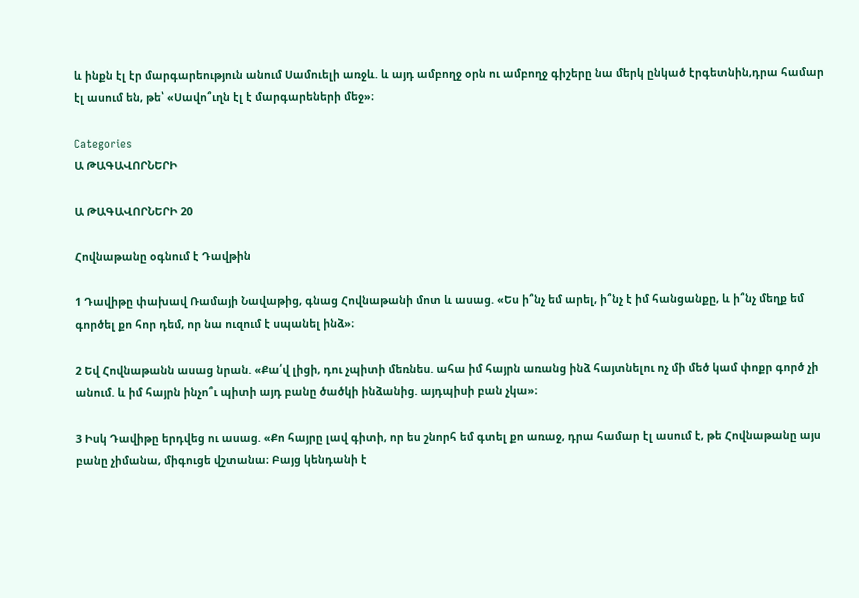և ինքն էլ էր մարգարեություն անում Սամուելի առջև. և այդ ամբողջ օրն ու ամբողջ գիշերը նա մերկ ընկած էրգետնին,դրա համար էլ ասում են, թե՝ «Սավո՞ւղն էլ է մարգարեների մեջ»։

Categories
Ա ԹԱԳԱՎՈՐՆԵՐԻ

Ա ԹԱԳԱՎՈՐՆԵՐԻ 20

Հովնաթանը օգնում է Դավթին

1 Դավիթը փախավ Ռամայի Նավաթից, գնաց Հովնաթանի մոտ և ասաց. «Ես ի՞նչ եմ արել, ի՞նչ է իմ հանցանքը, և ի՞նչ մեղք եմ գործել քո հոր դեմ, որ նա ուզում է սպանել ինձ»։

2 Եվ Հովնաթանն ասաց նրան. «Քա՛վ լիցի, դու չպիտի մեռնես. ահա իմ հայրն առանց ինձ հայտնելու ոչ մի մեծ կամ փոքր գործ չի անում. և իմ հայրն ինչո՞ւ պիտի այդ բանը ծածկի ինձանից. այդպիսի բան չկա»։

3 Իսկ Դավիթը երդվեց ու ասաց. «Քո հայրը լավ գիտի, որ ես շնորհ եմ գտել քո առաջ, դրա համար էլ ասում է, թե Հովնաթանը այս բանը չիմանա, միգուցե վշտանա։ Բայց կենդանի է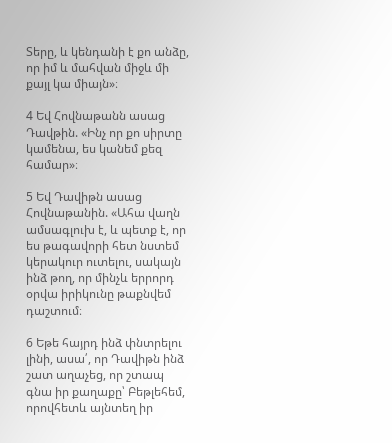Տերը, և կենդանի է քո անձը, որ իմ և մահվան միջև մի քայլ կա միայն»։

4 Եվ Հովնաթանն ասաց Դավթին. «Ինչ որ քո սիրտը կամենա, ես կանեմ քեզ համար»։

5 Եվ Դավիթն ասաց Հովնաթանին. «Ահա վաղն ամսագլուխ է, և պետք է, որ ես թագավորի հետ նստեմ կերակուր ուտելու, սակայն ինձ թող, որ մինչև երրորդ օրվա իրիկունը թաքնվեմ դաշտում։

6 Եթե հայրդ ինձ փնտրելու լինի, ասա՛, որ Դավիթն ինձ շատ աղաչեց, որ շտապ գնա իր քաղաքը՝ Բեթլեհեմ, որովհետև այնտեղ իր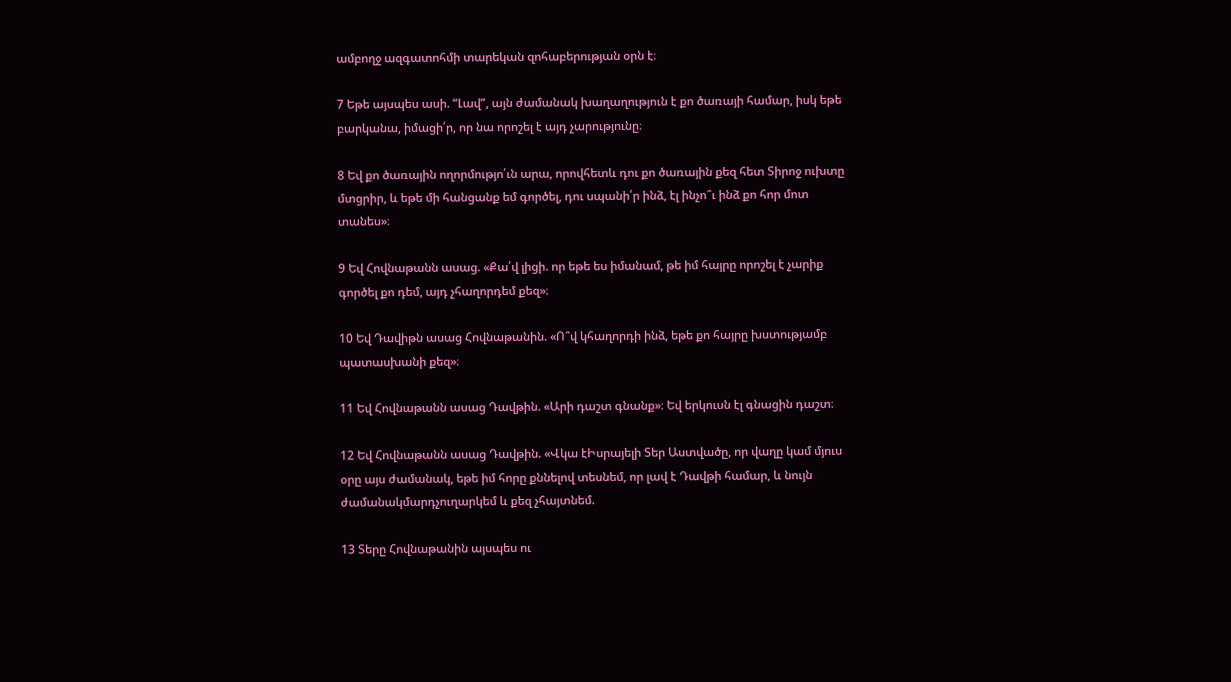ամբողջ ազգատոհմի տարեկան զոհաբերության օրն է։

7 Եթե այսպես ասի. “Լավ”, այն ժամանակ խաղաղություն է քո ծառայի համար, իսկ եթե բարկանա, իմացի՛ր, որ նա որոշել է այդ չարությունը։

8 Եվ քո ծառային ողորմությո՛ւն արա, որովհետև դու քո ծառային քեզ հետ Տիրոջ ուխտը մտցրիր, և եթե մի հանցանք եմ գործել, դու սպանի՛ր ինձ, էլ ինչո՞ւ ինձ քո հոր մոտ տանես»։

9 Եվ Հովնաթանն ասաց. «Քա՛վ լիցի. որ եթե ես իմանամ, թե իմ հայրը որոշել է չարիք գործել քո դեմ, այդ չհաղորդեմ քեզ»։

10 Եվ Դավիթն ասաց Հովնաթանին. «Ո՞վ կհաղորդի ինձ, եթե քո հայրը խստությամբ պատասխանի քեզ»։

11 Եվ Հովնաթանն ասաց Դավթին. «Արի դաշտ գնանք»։ Եվ երկուսն էլ գնացին դաշտ։

12 Եվ Հովնաթանն ասաց Դավթին. «Վկա էԻսրայելի Տեր Աստվածը, որ վաղը կամ մյուս օրը այս ժամանակ, եթե իմ հորը քննելով տեսնեմ, որ լավ է Դավթի համար, և նույն ժամանակմարդչուղարկեմ և քեզ չհայտնեմ.

13 Տերը Հովնաթանին այսպես ու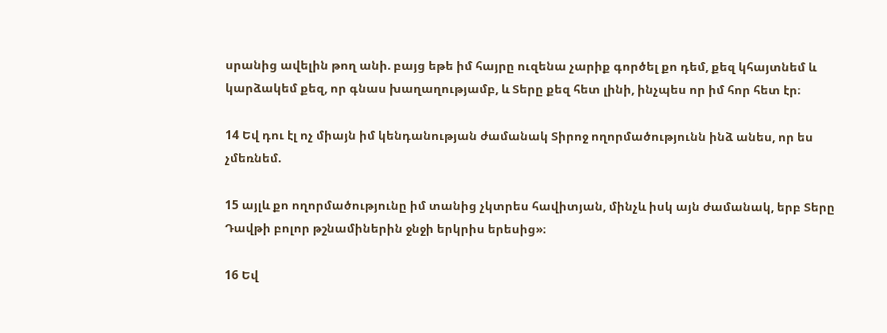սրանից ավելին թող անի. բայց եթե իմ հայրը ուզենա չարիք գործել քո դեմ, քեզ կհայտնեմ և կարձակեմ քեզ, որ գնաս խաղաղությամբ, և Տերը քեզ հետ լինի, ինչպես որ իմ հոր հետ էր։

14 Եվ դու էլ ոչ միայն իմ կենդանության ժամանակ Տիրոջ ողորմածությունն ինձ անես, որ ես չմեռնեմ.

15 այլև քո ողորմածությունը իմ տանից չկտրես հավիտյան, մինչև իսկ այն ժամանակ, երբ Տերը Դավթի բոլոր թշնամիներին ջնջի երկրիս երեսից»։

16 Եվ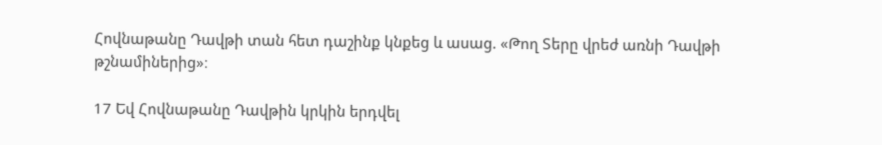Հովնաթանը Դավթի տան հետ դաշինք կնքեց և ասաց. «Թող Տերը վրեժ առնի Դավթի թշնամիներից»։

17 Եվ Հովնաթանը Դավթին կրկին երդվել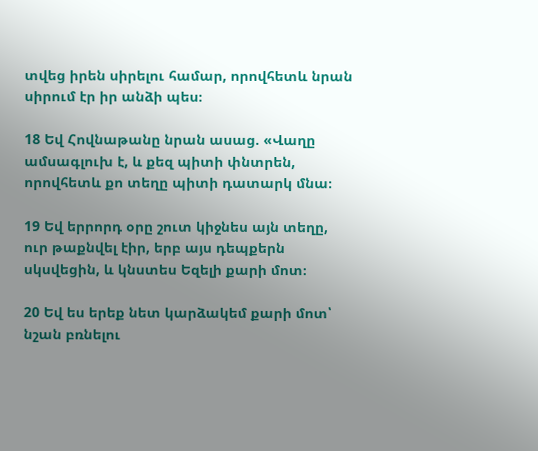տվեց իրեն սիրելու համար, որովհետև նրան սիրում էր իր անձի պես։

18 Եվ Հովնաթանը նրան ասաց. «Վաղը ամսագլուխ է, և քեզ պիտի փնտրեն, որովհետև քո տեղը պիտի դատարկ մնա։

19 Եվ երրորդ օրը շուտ կիջնես այն տեղը, ուր թաքնվել էիր, երբ այս դեպքերն սկսվեցին, և կնստես Եզելի քարի մոտ։

20 Եվ ես երեք նետ կարձակեմ քարի մոտ՝ նշան բռնելու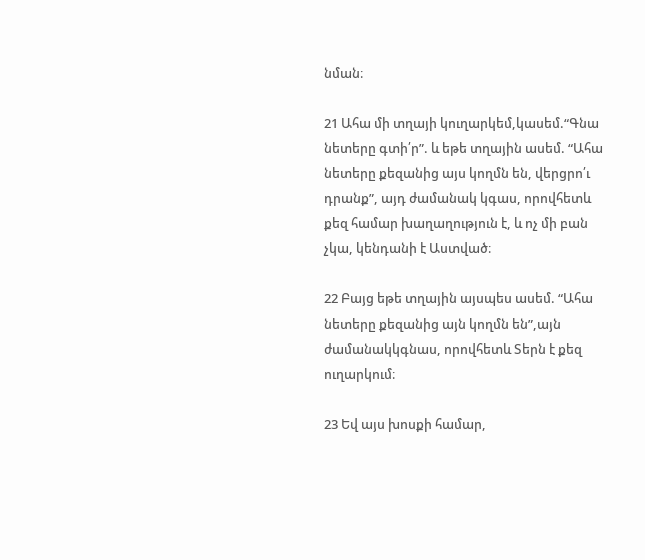նման։

21 Ահա մի տղայի կուղարկեմ,կասեմ.“Գնա նետերը գտի՛ր”. և եթե տղային ասեմ. “Ահա նետերը քեզանից այս կողմն են, վերցրո՛ւ դրանք”, այդ ժամանակ կգաս, որովհետև քեզ համար խաղաղություն է, և ոչ մի բան չկա, կենդանի է Աստված։

22 Բայց եթե տղային այսպես ասեմ. “Ահա նետերը քեզանից այն կողմն են”,այն ժամանակկգնաս, որովհետև Տերն է քեզ ուղարկում։

23 Եվ այս խոսքի համար,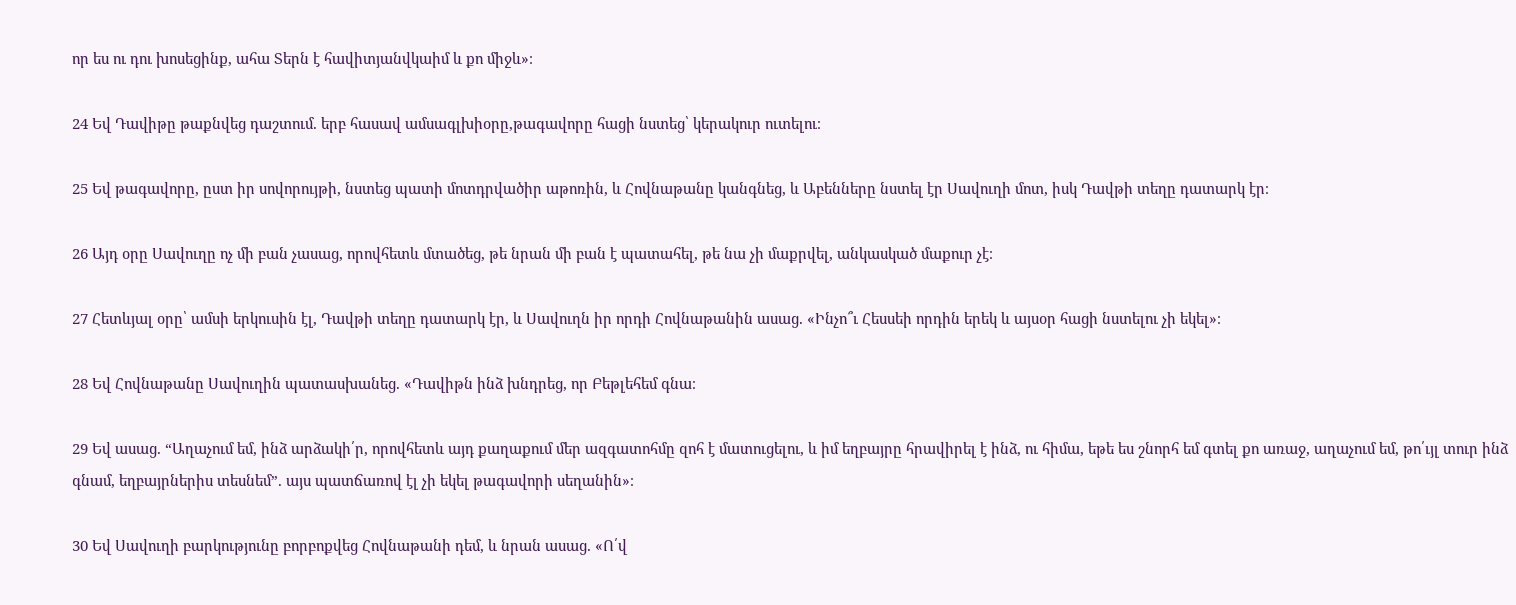որ ես ու դու խոսեցինք, ահա Տերն է հավիտյանվկաիմ և քո միջև»։

24 Եվ Դավիթը թաքնվեց դաշտում. երբ հասավ ամսագլխիօրը,թագավորը հացի նստեց՝ կերակուր ուտելու։

25 Եվ թագավորը, ըստ իր սովորույթի, նստեց պատի մոտդրվածիր աթոռին, և Հովնաթանը կանգնեց, և Աբենները նստել էր Սավուղի մոտ, իսկ Դավթի տեղը դատարկ էր։

26 Այդ օրը Սավուղը ոչ մի բան չասաց, որովհետև մտածեց, թե նրան մի բան է պատահել, թե նա չի մաքրվել, անկասկած մաքուր չէ։

27 Հետևյալ օրը՝ ամսի երկուսին էլ, Դավթի տեղը դատարկ էր, և Սավուղն իր որդի Հովնաթանին ասաց. «Ինչո՞ւ Հեսսեի որդին երեկ և այսօր հացի նստելու չի եկել»։

28 Եվ Հովնաթանը Սավուղին պատասխանեց. «Դավիթն ինձ խնդրեց, որ Բեթլեհեմ գնա։

29 Եվ ասաց. “Աղաչում եմ, ինձ արձակի՛ր, որովհետև այդ քաղաքում մեր ազգատոհմը զոհ է մատուցելու, և իմ եղբայրը հրավիրել է ինձ, ու հիմա, եթե ես շնորհ եմ գտել քո առաջ, աղաչում եմ, թո՛ւյլ տուր ինձ գնամ, եղբայրներիս տեսնեմ”. այս պատճառով էլ չի եկել թագավորի սեղանին»։

30 Եվ Սավուղի բարկությունը բորբոքվեց Հովնաթանի դեմ, և նրան ասաց. «Ո՛վ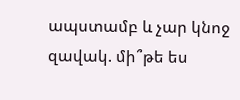ապստամբ և չար կնոջ զավակ. մի՞թե ես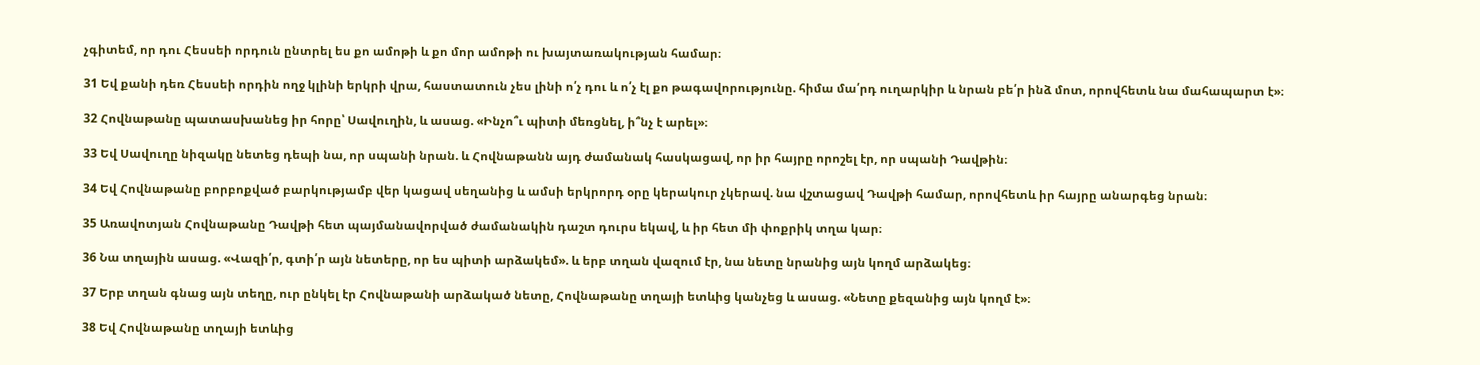չգիտեմ, որ դու Հեսսեի որդուն ընտրել ես քո ամոթի և քո մոր ամոթի ու խայտառակության համար։

31 Եվ քանի դեռ Հեսսեի որդին ողջ կլինի երկրի վրա, հաստատուն չես լինի ո՛չ դու և ո՛չ էլ քո թագավորությունը. հիմա մա՛րդ ուղարկիր և նրան բե՛ր ինձ մոտ, որովհետև նա մահապարտ է»։

32 Հովնաթանը պատասխանեց իր հորը՝ Սավուղին, և ասաց. «Ինչո՞ւ պիտի մեռցնել, ի՞նչ է արել»։

33 Եվ Սավուղը նիզակը նետեց դեպի նա, որ սպանի նրան. և Հովնաթանն այդ ժամանակ հասկացավ, որ իր հայրը որոշել էր, որ սպանի Դավթին։

34 Եվ Հովնաթանը բորբոքված բարկությամբ վեր կացավ սեղանից և ամսի երկրորդ օրը կերակուր չկերավ. նա վշտացավ Դավթի համար, որովհետև իր հայրը անարգեց նրան։

35 Առավոտյան Հովնաթանը Դավթի հետ պայմանավորված ժամանակին դաշտ դուրս եկավ, և իր հետ մի փոքրիկ տղա կար։

36 Նա տղային ասաց. «Վազի՛ր, գտի՛ր այն նետերը, որ ես պիտի արձակեմ». և երբ տղան վազում էր, նա նետը նրանից այն կողմ արձակեց։

37 Երբ տղան գնաց այն տեղը, ուր ընկել էր Հովնաթանի արձակած նետը, Հովնաթանը տղայի ետևից կանչեց և ասաց. «Նետը քեզանից այն կողմ է»։

38 Եվ Հովնաթանը տղայի ետևից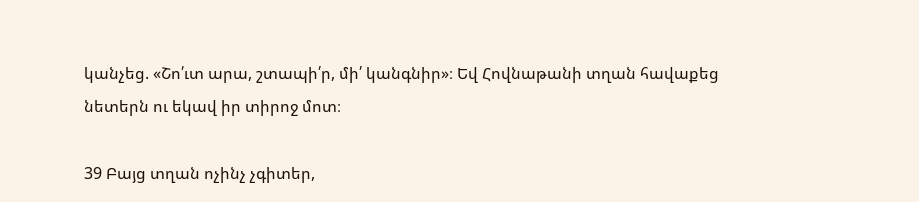կանչեց. «Շո՛ւտ արա, շտապի՛ր, մի՛ կանգնիր»։ Եվ Հովնաթանի տղան հավաքեց նետերն ու եկավ իր տիրոջ մոտ։

39 Բայց տղան ոչինչ չգիտեր,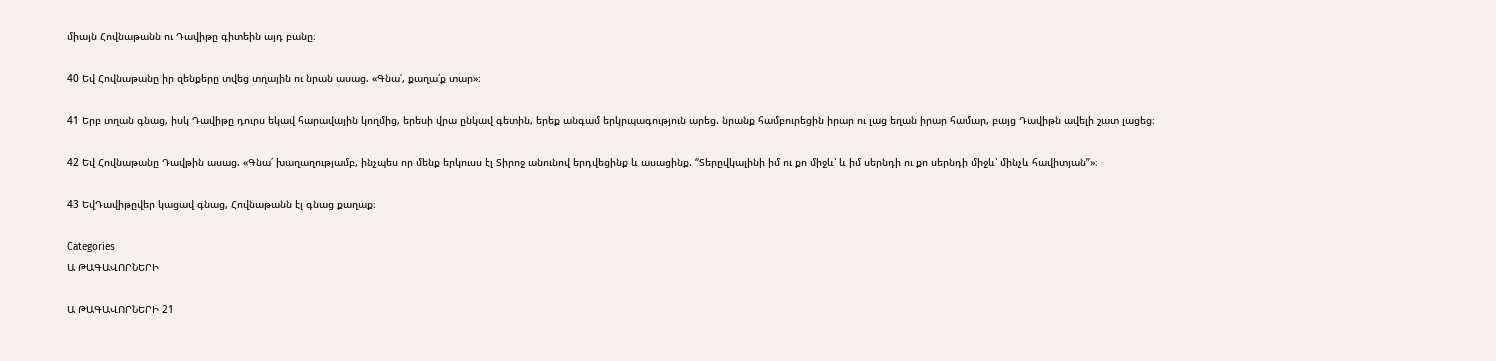միայն Հովնաթանն ու Դավիթը գիտեին այդ բանը։

40 Եվ Հովնաթանը իր զենքերը տվեց տղային ու նրան ասաց. «Գնա՛, քաղա՛ք տար»։

41 Երբ տղան գնաց, իսկ Դավիթը դուրս եկավ հարավային կողմից, երեսի վրա ընկավ գետին, երեք անգամ երկրպագություն արեց. նրանք համբուրեցին իրար ու լաց եղան իրար համար, բայց Դավիթն ավելի շատ լացեց։

42 Եվ Հովնաթանը Դավթին ասաց. «Գնա՛ խաղաղությամբ, ինչպես որ մենք երկուսս էլ Տիրոջ անունով երդվեցինք և ասացինք. “Տերըվկալինի իմ ու քո միջև՝ և իմ սերնդի ու քո սերնդի միջև՝ մինչև հավիտյան”»։

43 ԵվԴավիթըվեր կացավ գնաց, Հովնաթանն էլ գնաց քաղաք։

Categories
Ա ԹԱԳԱՎՈՐՆԵՐԻ

Ա ԹԱԳԱՎՈՐՆԵՐԻ 21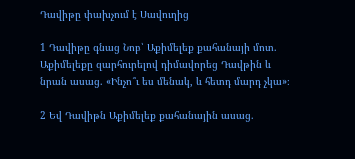Դավիթը փախչում է Սավուղից

1 Դավիթը գնաց Նոբ՝ Աքիմելեք քահանայի մոտ. Աքիմելեքը զարհուրելով դիմավորեց Դավթին և նրան ասաց. «Ինչո՞ւ ես մենակ, և հետդ մարդ չկա»։

2 Եվ Դավիթն Աքիմելեք քահանային ասաց.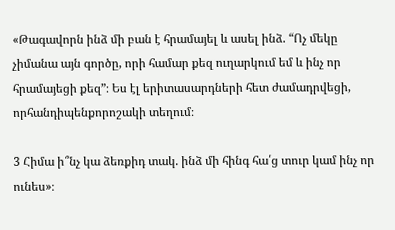«Թագավորն ինձ մի բան է հրամայել և ասել ինձ. “Ոչ մեկը չիմանա այն գործը, որի համար քեզ ուղարկում եմ և ինչ որ հրամայեցի քեզ”։ Ես էլ երիտասարդների հետ ժամադրվեցի, որհանդիպենքորոշակի տեղում։

3 Հիմա ի՞նչ կա ձեռքիդ տակ. ինձ մի հինգ հա՛ց տուր կամ ինչ որ ունես»։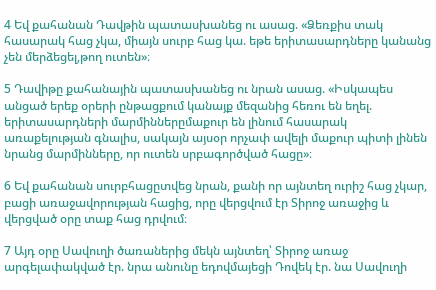4 Եվ քահանան Դավթին պատասխանեց ու ասաց. «Ձեռքիս տակ հասարակ հաց չկա, միայն սուրբ հաց կա. եթե երիտասարդները կանանց չեն մերձեցել,թող ուտեն»։

5 Դավիթը քահանային պատասխանեց ու նրան ասաց. «Իսկապես անցած երեք օրերի ընթացքում կանայք մեզանից հեռու են եղել. երիտասարդների մարմիններըմաքուր են լինում հասարակ առաքելության գնալիս, սակայն այսօր որչափ ավելի մաքուր պիտի լինեն նրանց մարմինները, որ ուտեն սրբագործված հացը»։

6 Եվ քահանան սուրբհացըտվեց նրան, քանի որ այնտեղ ուրիշ հաց չկար, բացի առաջավորության հացից, որը վերցվում էր Տիրոջ առաջից և վերցված օրը տաք հաց դրվում։

7 Այդ օրը Սավուղի ծառաներից մեկն այնտեղ՝ Տիրոջ առաջ արգելափակված էր. նրա անունը եդովմայեցի Դովեկ էր. նա Սավուղի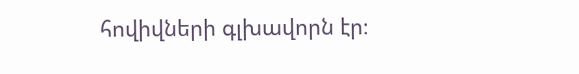հովիվների գլխավորն էր։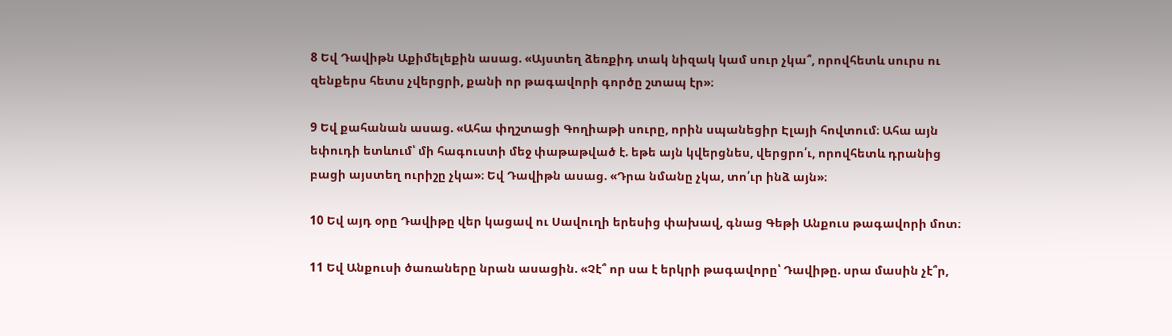8 Եվ Դավիթն Աքիմելեքին ասաց. «Այստեղ ձեռքիդ տակ նիզակ կամ սուր չկա՞, որովհետև սուրս ու զենքերս հետս չվերցրի, քանի որ թագավորի գործը շտապ էր»։

9 Եվ քահանան ասաց. «Ահա փղշտացի Գողիաթի սուրը, որին սպանեցիր Էլայի հովտում։ Ահա այն եփուդի ետևում՝ մի հագուստի մեջ փաթաթված է. եթե այն կվերցնես, վերցրո՛ւ, որովհետև դրանից բացի այստեղ ուրիշը չկա»։ Եվ Դավիթն ասաց. «Դրա նմանը չկա, տո՛ւր ինձ այն»։

10 Եվ այդ օրը Դավիթը վեր կացավ ու Սավուղի երեսից փախավ, գնաց Գեթի Անքուս թագավորի մոտ։

11 Եվ Անքուսի ծառաները նրան ասացին. «Չէ՞ որ սա է երկրի թագավորը՝ Դավիթը. սրա մասին չէ՞ր,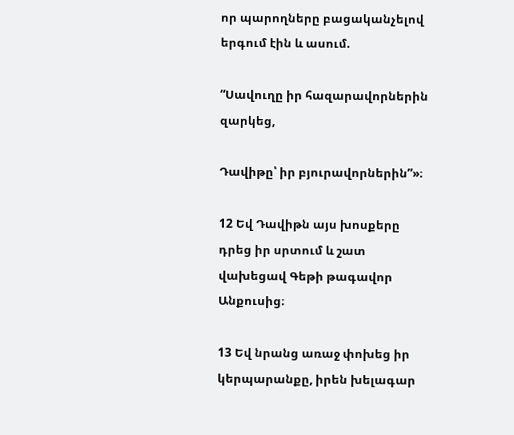որ պարողները բացականչելով երգում էին և ասում.

“Սավուղը իր հազարավորներին զարկեց,

Դավիթը՝ իր բյուրավորներին”»։

12 Եվ Դավիթն այս խոսքերը դրեց իր սրտում և շատ վախեցավ Գեթի թագավոր Անքուսից։

13 Եվ նրանց առաջ փոխեց իր կերպարանքը, իրեն խելագար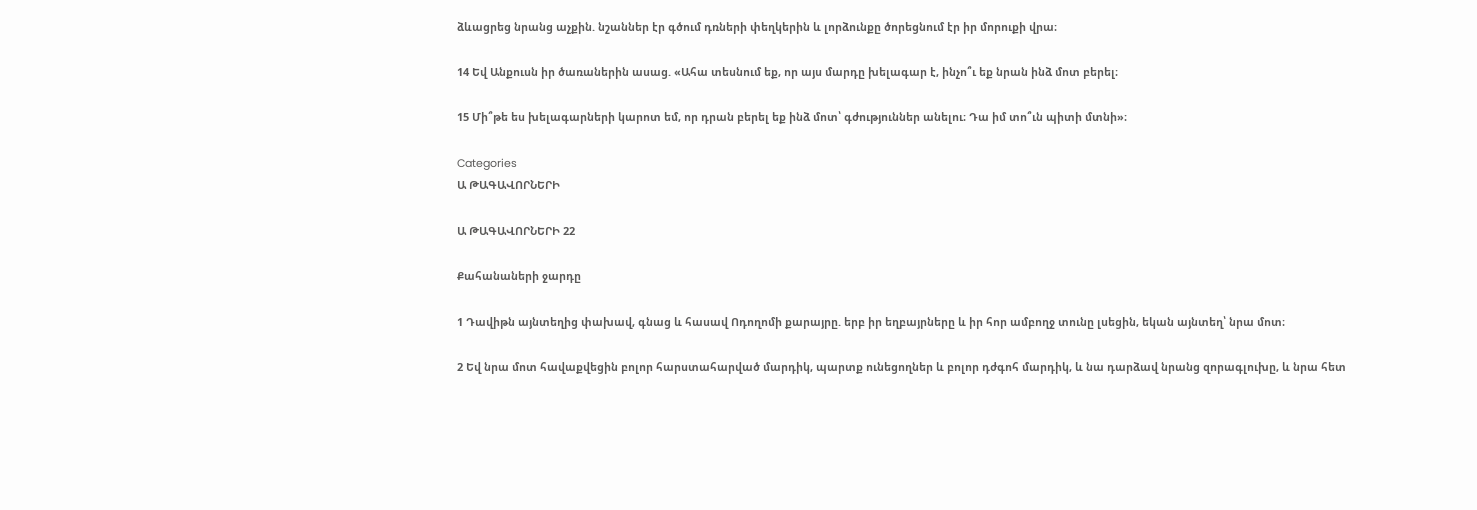ձևացրեց նրանց աչքին. նշաններ էր գծում դռների փեղկերին և լորձունքը ծորեցնում էր իր մորուքի վրա։

14 Եվ Անքուսն իր ծառաներին ասաց. «Ահա տեսնում եք, որ այս մարդը խելագար է, ինչո՞ւ եք նրան ինձ մոտ բերել։

15 Մի՞թե ես խելագարների կարոտ եմ, որ դրան բերել եք ինձ մոտ՝ գժություններ անելու։ Դա իմ տո՞ւն պիտի մտնի»։

Categories
Ա ԹԱԳԱՎՈՐՆԵՐԻ

Ա ԹԱԳԱՎՈՐՆԵՐԻ 22

Քահանաների ջարդը

1 Դավիթն այնտեղից փախավ, գնաց և հասավ Ոդողոմի քարայրը. երբ իր եղբայրները և իր հոր ամբողջ տունը լսեցին, եկան այնտեղ՝ նրա մոտ։

2 Եվ նրա մոտ հավաքվեցին բոլոր հարստահարված մարդիկ, պարտք ունեցողներ և բոլոր դժգոհ մարդիկ, և նա դարձավ նրանց զորագլուխը, և նրա հետ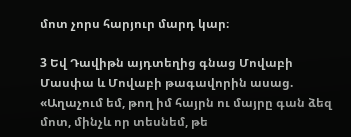մոտ չորս հարյուր մարդ կար։

3 Եվ Դավիթն այդտեղից գնաց Մովաբի Մասփա և Մովաբի թագավորին ասաց. «Աղաչում եմ, թող իմ հայրն ու մայրը գան ձեզ մոտ, մինչև որ տեսնեմ, թե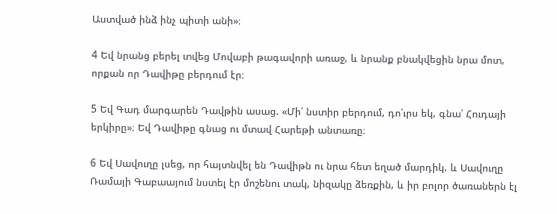Աստված ինձ ինչ պիտի անի»։

4 Եվ նրանց բերել տվեց Մովաբի թագավորի առաջ, և նրանք բնակվեցին նրա մոտ, որքան որ Դավիթը բերդում էր։

5 Եվ Գադ մարգարեն Դավթին ասաց. «Մի՛ նստիր բերդում, դո՛ւրս եկ, գնա՛ Հուդայի երկիրը»։ Եվ Դավիթը գնաց ու մտավ Հարեթի անտառը։

6 Եվ Սավուղը լսեց, որ հայտնվել են Դավիթն ու նրա հետ եղած մարդիկ. և Սավուղը Ռամայի Գաբաայում նստել էր մոշենու տակ, նիզակը ձեռքին, և իր բոլոր ծառաներն էլ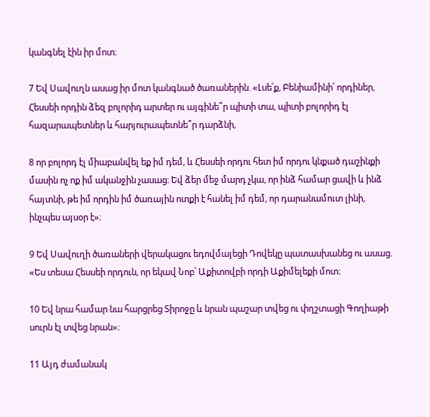կանգնել էին իր մոտ։

7 Եվ Սավուղն ասաց իր մոտ կանգնած ծառաներին. «Լսե՛ք, Բենիամինի՛ որդիներ, Հեսսեի որդին ձեզ բոլորիդ արտեր ու այգինե՞ր պիտի տա, պիտի բոլորիդ էլ հազարապետներ և հարյուրապետնե՞ր դարձնի,

8 որ բոլորդ էլ միաբանվել եք իմ դեմ, և Հեսսեի որդու հետ իմ որդու կնքած դաշինքի մասին ոչ ոք իմ ականջին չասաց։ Եվ ձեր մեջ մարդ չկա, որ ինձ համար ցավի և ինձ հայտնի, թե իմ որդին իմ ծառային ոտքի է հանել իմ դեմ, որ դարանամուտ լինի, ինչպես այսօր է»։

9 Եվ Սավուղի ծառաների վերակացու եդովմայեցի Դովեկը պատասխանեց ու ասաց. «Ես տեսա Հեսսեի որդուն, որ եկավ Նոբ՝ Աքիտովբի որդի Աքիմելեքի մոտ։

10 Եվ նրա համար նա հարցրեց Տիրոջը և նրան պաշար տվեց ու փղշտացի Գողիաթի սուրն էլ տվեց նրան»։

11 Այդ ժամանակ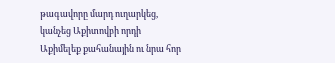թագավորը մարդ ուղարկեց, կանչեց Աքիտովբի որդի Աքիմելեք քահանային ու նրա հոր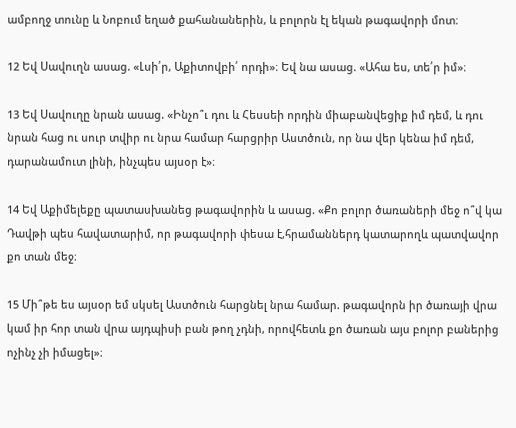ամբողջ տունը և Նոբում եղած քահանաներին, և բոլորն էլ եկան թագավորի մոտ։

12 Եվ Սավուղն ասաց. «Լսի՛ր, Աքիտովբի՛ որդի»։ Եվ նա ասաց. «Ահա ես, տե՛ր իմ»։

13 Եվ Սավուղը նրան ասաց. «Ինչո՞ւ դու և Հեսսեի որդին միաբանվեցիք իմ դեմ, և դու նրան հաց ու սուր տվիր ու նրա համար հարցրիր Աստծուն, որ նա վեր կենա իմ դեմ, դարանամուտ լինի, ինչպես այսօր է»։

14 Եվ Աքիմելեքը պատասխանեց թագավորին և ասաց. «Քո բոլոր ծառաների մեջ ո՞վ կա Դավթի պես հավատարիմ, որ թագավորի փեսա է,հրամաններդ կատարողև պատվավոր քո տան մեջ։

15 Մի՞թե ես այսօր եմ սկսել Աստծուն հարցնել նրա համար. թագավորն իր ծառայի վրա կամ իր հոր տան վրա այդպիսի բան թող չդնի, որովհետև քո ծառան այս բոլոր բաներից ոչինչ չի իմացել»։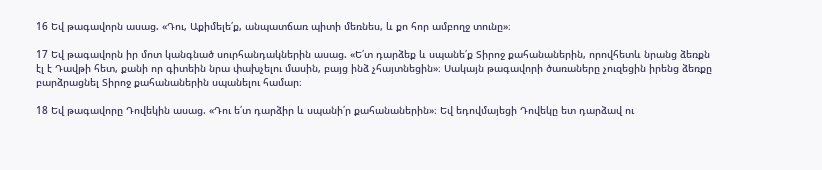16 Եվ թագավորն ասաց. «Դու, Աքիմելե՛ք, անպատճառ պիտի մեռնես, և քո հոր ամբողջ տունը»։

17 Եվ թագավորն իր մոտ կանգնած սուրհանդակներին ասաց. «Ե՛տ դարձեք և սպանե՛ք Տիրոջ քահանաներին, որովհետև նրանց ձեռքն էլ է Դավթի հետ, քանի որ գիտեին նրա փախչելու մասին, բայց ինձ չհայտնեցին»։ Սակայն թագավորի ծառաները չուզեցին իրենց ձեռքը բարձրացնել Տիրոջ քահանաներին սպանելու համար։

18 Եվ թագավորը Դովեկին ասաց. «Դու ե՛տ դարձիր և սպանի՛ր քահանաներին»։ Եվ եդովմայեցի Դովեկը ետ դարձավ ու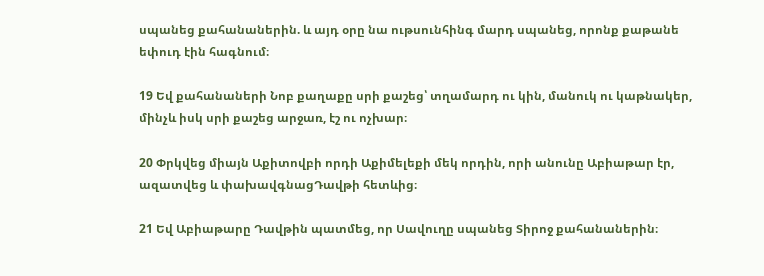սպանեց քահանաներին. և այդ օրը նա ութսունհինգ մարդ սպանեց, որոնք քաթանե եփուդ էին հագնում։

19 Եվ քահանաների Նոբ քաղաքը սրի քաշեց՝ տղամարդ ու կին, մանուկ ու կաթնակեր, մինչև իսկ սրի քաշեց արջառ, էշ ու ոչխար։

20 Փրկվեց միայն Աքիտովբի որդի Աքիմելեքի մեկ որդին, որի անունը Աբիաթար էր, ազատվեց և փախավգնացԴավթի հետևից։

21 Եվ Աբիաթարը Դավթին պատմեց, որ Սավուղը սպանեց Տիրոջ քահանաներին։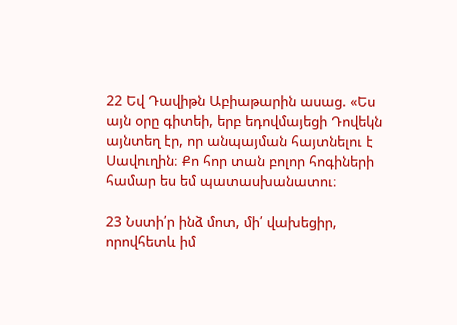22 Եվ Դավիթն Աբիաթարին ասաց. «Ես այն օրը գիտեի, երբ եդովմայեցի Դովեկն այնտեղ էր, որ անպայման հայտնելու է Սավուղին։ Քո հոր տան բոլոր հոգիների համար ես եմ պատասխանատու։

23 Նստի՛ր ինձ մոտ, մի՛ վախեցիր, որովհետև իմ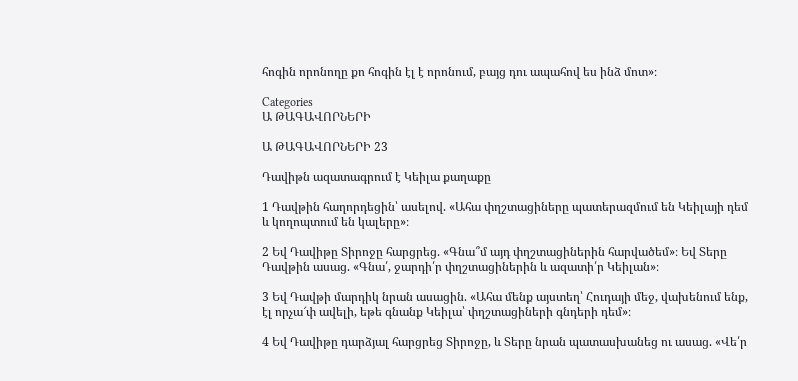հոգին որոնողը քո հոգին էլ է որոնում, բայց դու ապահով ես ինձ մոտ»։

Categories
Ա ԹԱԳԱՎՈՐՆԵՐԻ

Ա ԹԱԳԱՎՈՐՆԵՐԻ 23

Դավիթն ազատագրում է Կեիլա քաղաքը

1 Դավթին հաղորդեցին՝ ասելով. «Ահա փղշտացիները պատերազմում են Կեիլայի դեմ և կողոպտում են կալերը»։

2 Եվ Դավիթը Տիրոջը հարցրեց. «Գնա՞մ այդ փղշտացիներին հարվածեմ»։ Եվ Տերը Դավթին ասաց. «Գնա՛, ջարդի՛ր փղշտացիներին և ազատի՛ր Կեիլան»։

3 Եվ Դավթի մարդիկ նրան ասացին. «Ահա մենք այստեղ՝ Հուդայի մեջ, վախենում ենք, էլ որչա՜փ ավելի, եթե գնանք Կեիլա՝ փղշտացիների գնդերի դեմ»։

4 Եվ Դավիթը դարձյալ հարցրեց Տիրոջը, և Տերը նրան պատասխանեց ու ասաց. «Վե՛ր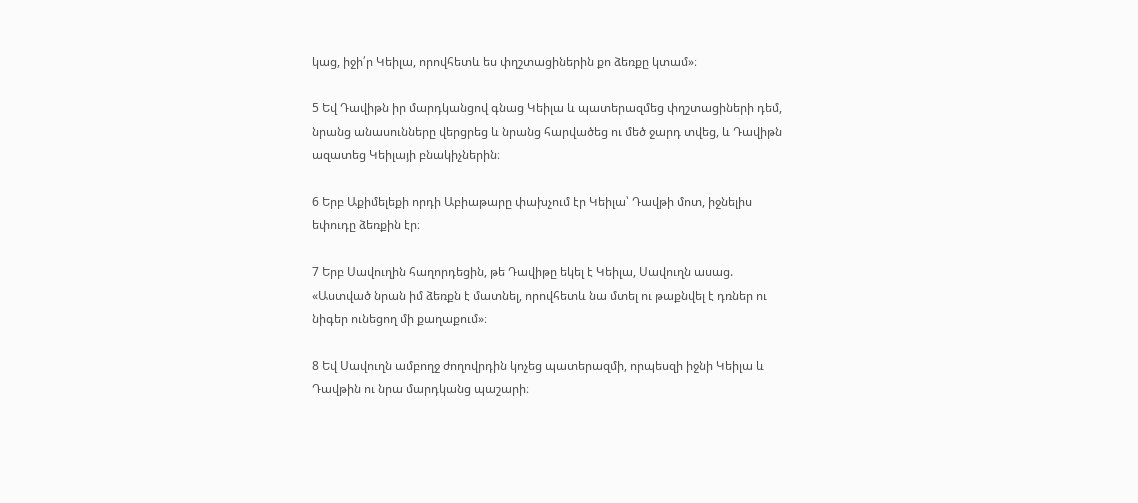կաց, իջի՛ր Կեիլա, որովհետև ես փղշտացիներին քո ձեռքը կտամ»։

5 Եվ Դավիթն իր մարդկանցով գնաց Կեիլա և պատերազմեց փղշտացիների դեմ, նրանց անասունները վերցրեց և նրանց հարվածեց ու մեծ ջարդ տվեց, և Դավիթն ազատեց Կեիլայի բնակիչներին։

6 Երբ Աքիմելեքի որդի Աբիաթարը փախչում էր Կեիլա՝ Դավթի մոտ, իջնելիս եփուդը ձեռքին էր։

7 Երբ Սավուղին հաղորդեցին, թե Դավիթը եկել է Կեիլա, Սավուղն ասաց. «Աստված նրան իմ ձեռքն է մատնել, որովհետև նա մտել ու թաքնվել է դռներ ու նիգեր ունեցող մի քաղաքում»։

8 Եվ Սավուղն ամբողջ ժողովրդին կոչեց պատերազմի, որպեսզի իջնի Կեիլա և Դավթին ու նրա մարդկանց պաշարի։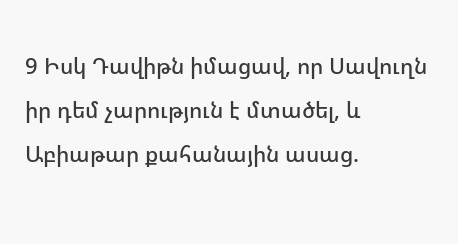9 Իսկ Դավիթն իմացավ, որ Սավուղն իր դեմ չարություն է մտածել, և Աբիաթար քահանային ասաց.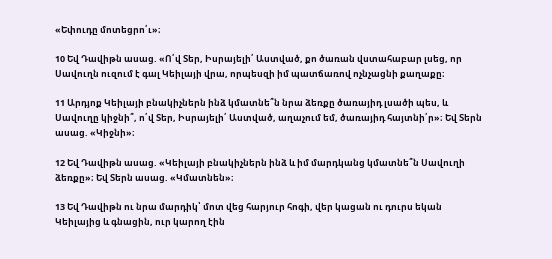«Եփուդը մոտեցրո՛ւ»։

10 Եվ Դավիթն ասաց. «Ո՛վ Տեր, Իսրայելի՛ Աստված, քո ծառան վստահաբար լսեց, որ Սավուղն ուզում է գալ Կեիլայի վրա, որպեսզի իմ պատճառով ոչնչացնի քաղաքը։

11 Արդյոք Կեիլայի բնակիչներն ինձ կմատնե՞ն նրա ձեռքը ծառայիդ լսածի պես, և Սավուղը կիջնի՞, ո՛վ Տեր, Իսրայելի՛ Աստված, աղաչում եմ, ծառայիդ հայտնի՛ր»։ Եվ Տերն ասաց. «Կիջնի»։

12 Եվ Դավիթն ասաց. «Կեիլայի բնակիչներն ինձ և իմ մարդկանց կմատնե՞ն Սավուղի ձեռքը»։ Եվ Տերն ասաց. «Կմատնեն»։

13 Եվ Դավիթն ու նրա մարդիկ՝ մոտ վեց հարյուր հոգի, վեր կացան ու դուրս եկան Կեիլայից և գնացին, ուր կարող էին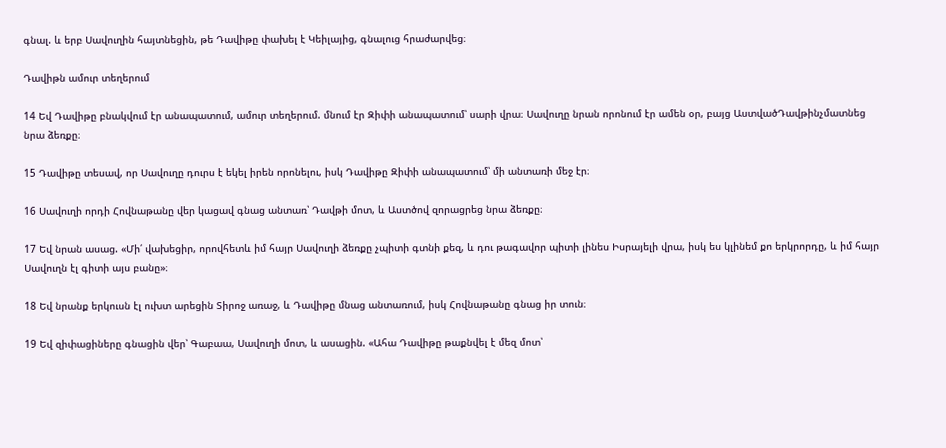գնալ. և երբ Սավուղին հայտնեցին, թե Դավիթը փախել է Կեիլայից, գնալուց հրաժարվեց։

Դավիթն ամուր տեղերում

14 Եվ Դավիթը բնակվում էր անապատում, ամուր տեղերում. մնում էր Զիփի անապատում՝ սարի վրա։ Սավուղը նրան որոնում էր ամեն օր, բայց ԱստվածԴավթինչմատնեց նրա ձեռքը։

15 Դավիթը տեսավ, որ Սավուղը դուրս է եկել իրեն որոնելու, իսկ Դավիթը Զիփի անապատում՝ մի անտառի մեջ էր։

16 Սավուղի որդի Հովնաթանը վեր կացավ գնաց անտառ՝ Դավթի մոտ, և Աստծով զորացրեց նրա ձեռքը։

17 Եվ նրան ասաց. «Մի՛ վախեցիր, որովհետև իմ հայր Սավուղի ձեռքը չպիտի գտնի քեզ, և դու թագավոր պիտի լինես Իսրայելի վրա, իսկ ես կլինեմ քո երկրորդը, և իմ հայր Սավուղն էլ գիտի այս բանը»։

18 Եվ նրանք երկուսն էլ ուխտ արեցին Տիրոջ առաջ, և Դավիթը մնաց անտառում, իսկ Հովնաթանը գնաց իր տուն։

19 Եվ զիփացիները գնացին վեր՝ Գաբաա, Սավուղի մոտ, և ասացին. «Ահա Դավիթը թաքնվել է մեզ մոտ՝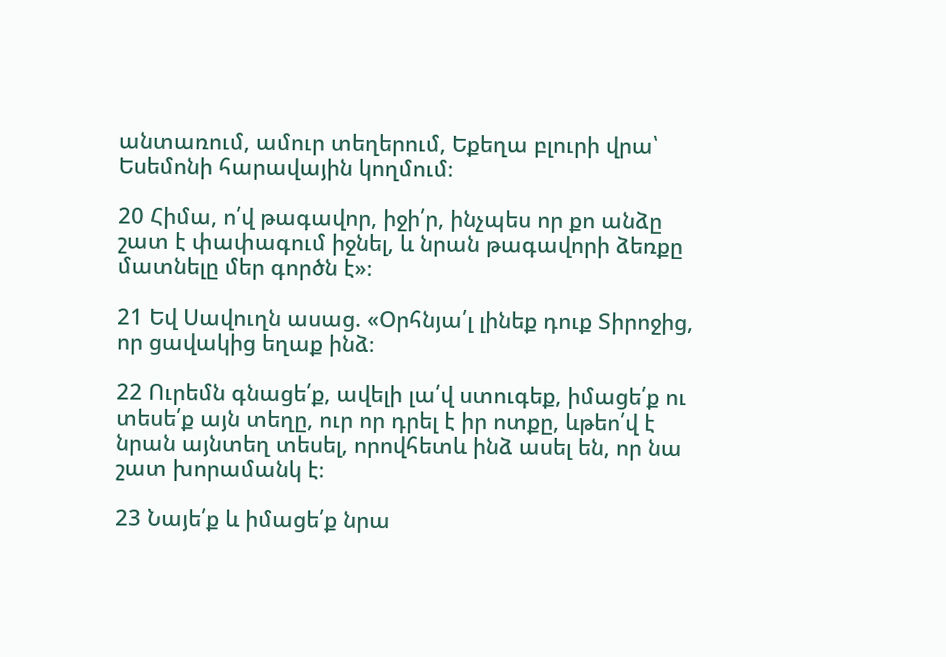անտառում, ամուր տեղերում, Եքեղա բլուրի վրա՝ Եսեմոնի հարավային կողմում։

20 Հիմա, ո՛վ թագավոր, իջի՛ր, ինչպես որ քո անձը շատ է փափագում իջնել, և նրան թագավորի ձեռքը մատնելը մեր գործն է»։

21 Եվ Սավուղն ասաց. «Օրհնյա՛լ լինեք դուք Տիրոջից, որ ցավակից եղաք ինձ։

22 Ուրեմն գնացե՛ք, ավելի լա՛վ ստուգեք, իմացե՛ք ու տեսե՛ք այն տեղը, ուր որ դրել է իր ոտքը, ևթեո՛վ է նրան այնտեղ տեսել, որովհետև ինձ ասել են, որ նա շատ խորամանկ է։

23 Նայե՛ք և իմացե՛ք նրա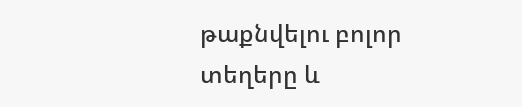թաքնվելու բոլոր տեղերը և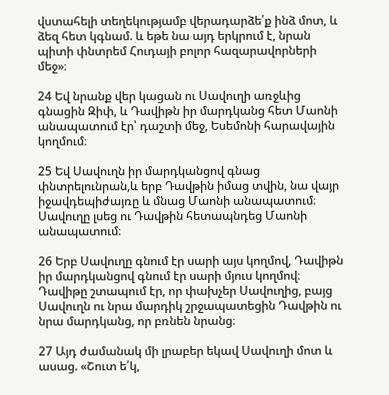վստահելի տեղեկությամբ վերադարձե՛ք ինձ մոտ, և ձեզ հետ կգնամ. և եթե նա այդ երկրում է, նրան պիտի փնտրեմ Հուդայի բոլոր հազարավորների մեջ»։

24 Եվ նրանք վեր կացան ու Սավուղի առջևից գնացին Զիփ, և Դավիթն իր մարդկանց հետ Մաոնի անապատում էր՝ դաշտի մեջ, Եսեմոնի հարավային կողմում։

25 Եվ Սավուղն իր մարդկանցով գնաց փնտրելունրան,և երբ Դավթին իմաց տվին, նա վայր իջավդեպիժայռը և մնաց Մաոնի անապատում։ Սավուղը լսեց ու Դավթին հետապնդեց Մաոնի անապատում։

26 Երբ Սավուղը գնում էր սարի այս կողմով, Դավիթն իր մարդկանցով գնում էր սարի մյուս կողմով։ Դավիթը շտապում էր, որ փախչեր Սավուղից, բայց Սավուղն ու նրա մարդիկ շրջապատեցին Դավթին ու նրա մարդկանց, որ բռնեն նրանց։

27 Այդ ժամանակ մի լրաբեր եկավ Սավուղի մոտ և ասաց. «Շուտ ե՛կ,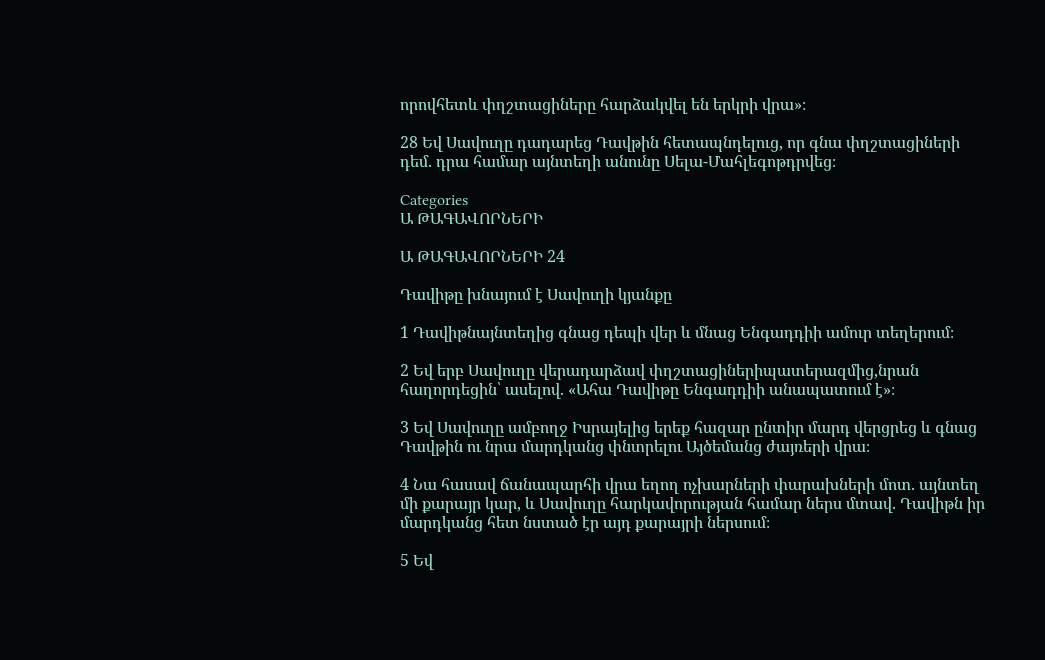որովհետև փղշտացիները հարձակվել են երկրի վրա»։

28 Եվ Սավուղը դադարեց Դավթին հետապնդելուց, որ գնա փղշտացիների դեմ. դրա համար այնտեղի անունը Սելա-Մահլեգոթդրվեց։

Categories
Ա ԹԱԳԱՎՈՐՆԵՐԻ

Ա ԹԱԳԱՎՈՐՆԵՐԻ 24

Դավիթը խնայում է Սավուղի կյանքը

1 Դավիթնայնտեղից գնաց դեպի վեր և մնաց Ենգադդիի ամուր տեղերում։

2 Եվ երբ Սավուղը վերադարձավ փղշտացիներիպատերազմից,նրան հաղորդեցին՝ ասելով. «Ահա Դավիթը Ենգադդիի անապատում է»։

3 Եվ Սավուղը ամբողջ Իսրայելից երեք հազար ընտիր մարդ վերցրեց և գնաց Դավթին ու նրա մարդկանց փնտրելու Այծեմանց ժայռերի վրա։

4 Նա հասավ ճանապարհի վրա եղող ոչխարների փարախների մոտ. այնտեղ մի քարայր կար, և Սավուղը հարկավորության համար ներս մտավ. Դավիթն իր մարդկանց հետ նստած էր այդ քարայրի ներսում։

5 Եվ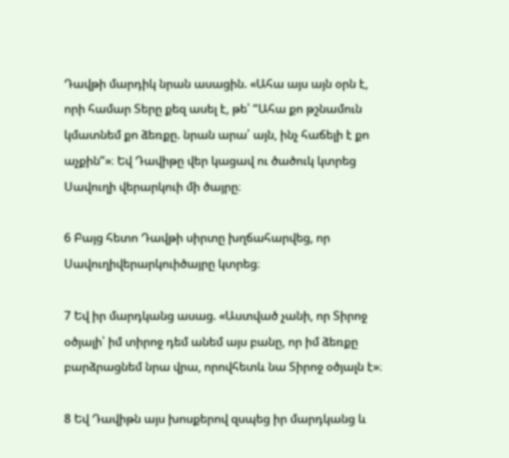Դավթի մարդիկ նրան ասացին. «Ահա այս այն օրն է, որի համար Տերը քեզ ասել է, թե՝ “Ահա քո թշնամուն կմատնեմ քո ձեռքը. նրան արա՛ այն, ինչ հաճելի է քո աչքին”»։ Եվ Դավիթը վեր կացավ ու ծածուկ կտրեց Սավուղի վերարկուի մի ծայրը։

6 Բայց հետո Դավթի սիրտը խղճահարվեց, որ Սավուղիվերարկուիծայրը կտրեց։

7 Եվ իր մարդկանց ասաց. «Աստված չանի, որ Տիրոջ օծյալի՝ իմ տիրոջ դեմ անեմ այս բանը, որ իմ ձեռքը բարձրացնեմ նրա վրա, որովհետև նա Տիրոջ օծյալն է»։

8 Եվ Դավիթն այս խոսքերով զսպեց իր մարդկանց և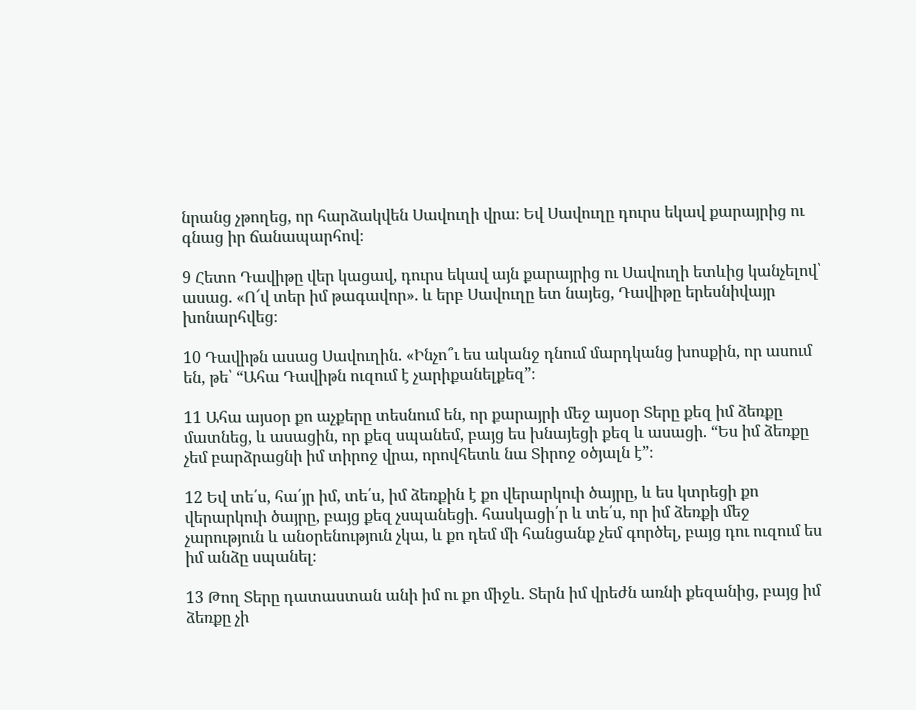նրանց չթողեց, որ հարձակվեն Սավուղի վրա։ Եվ Սավուղը դուրս եկավ քարայրից ու գնաց իր ճանապարհով։

9 Հետո Դավիթը վեր կացավ, դուրս եկավ այն քարայրից ու Սավուղի ետևից կանչելով՝ ասաց. «Ո՜վ տեր իմ թագավոր». և երբ Սավուղը ետ նայեց, Դավիթը երեսնիվայր խոնարհվեց։

10 Դավիթն ասաց Սավուղին. «Ինչո՞ւ ես ականջ դնում մարդկանց խոսքին, որ ասում են, թե՝ “Ահա Դավիթն ուզում է չարիքանելքեզ”։

11 Ահա այսօր քո աչքերը տեսնում են, որ քարայրի մեջ այսօր Տերը քեզ իմ ձեռքը մատնեց, և ասացին, որ քեզ սպանեմ, բայց ես խնայեցի քեզ և ասացի. “Ես իմ ձեռքը չեմ բարձրացնի իմ տիրոջ վրա, որովհետև նա Տիրոջ օծյալն է”։

12 Եվ տե՛ս, հա՛յր իմ, տե՛ս, իմ ձեռքին է քո վերարկուի ծայրը, և ես կտրեցի քո վերարկուի ծայրը, բայց քեզ չսպանեցի. հասկացի՛ր և տե՛ս, որ իմ ձեռքի մեջ չարություն և անօրենություն չկա, և քո դեմ մի հանցանք չեմ գործել, բայց դու ուզում ես իմ անձը սպանել։

13 Թող Տերը դատաստան անի իմ ու քո միջև. Տերն իմ վրեժն առնի քեզանից, բայց իմ ձեռքը չի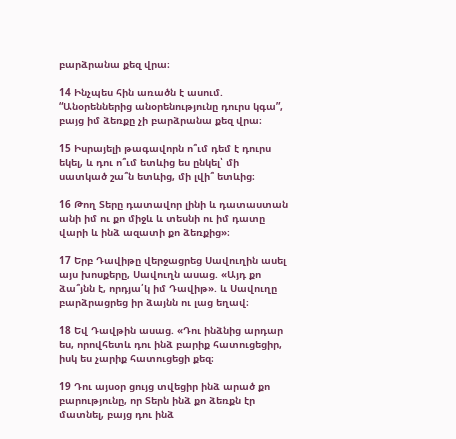բարձրանա քեզ վրա։

14 Ինչպես հին առածն է ասում. “Անօրեններից անօրենությունը դուրս կգա”, բայց իմ ձեռքը չի բարձրանա քեզ վրա։

15 Իսրայելի թագավորն ո՞ւմ դեմ է դուրս եկել, և դու ո՞ւմ ետևից ես ընկել՝ մի սատկած շա՞ն ետևից, մի լվի՞ ետևից։

16 Թող Տերը դատավոր լինի և դատաստան անի իմ ու քո միջև և տեսնի ու իմ դատը վարի և ինձ ազատի քո ձեռքից»։

17 Երբ Դավիթը վերջացրեց Սավուղին ասել այս խոսքերը, Սավուղն ասաց. «Այդ քո ձա՞յնն է, որդյա՛կ իմ Դավիթ». և Սավուղը բարձրացրեց իր ձայնն ու լաց եղավ։

18 Եվ Դավթին ասաց. «Դու ինձնից արդար ես, որովհետև դու ինձ բարիք հատուցեցիր, իսկ ես չարիք հատուցեցի քեզ։

19 Դու այսօր ցույց տվեցիր ինձ արած քո բարությունը, որ Տերն ինձ քո ձեռքն էր մատնել, բայց դու ինձ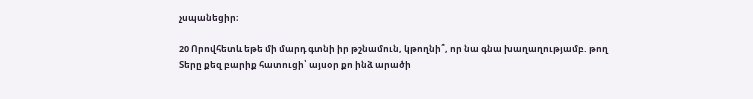չսպանեցիր։

20 Որովհետև եթե մի մարդ գտնի իր թշնամուն, կթողնի՞, որ նա գնա խաղաղությամբ. թող Տերը քեզ բարիք հատուցի՝ այսօր քո ինձ արածի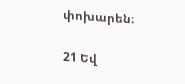փոխարեն։

21 Եվ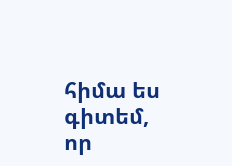հիմա ես գիտեմ, որ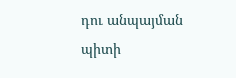դու անպայման պիտի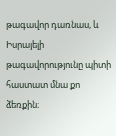թագավոր դառնաս, և Իսրայելի թագավորությունը պիտի հաստատ մնա քո ձեռքին։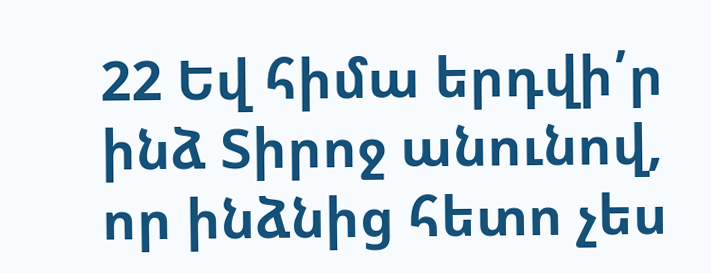22 Եվ հիմա երդվի՛ր ինձ Տիրոջ անունով, որ ինձնից հետո չես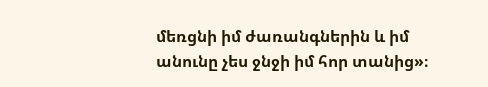մեռցնի իմ ժառանգներին և իմ անունը չես ջնջի իմ հոր տանից»։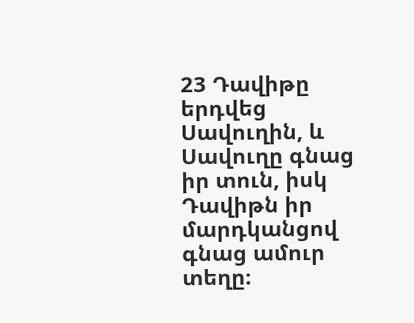23 Դավիթը երդվեց Սավուղին, և Սավուղը գնաց իր տուն, իսկ Դավիթն իր մարդկանցով գնաց ամուր տեղը։